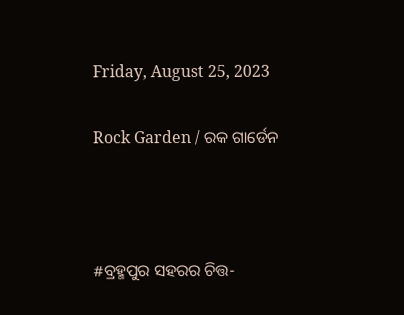Friday, August 25, 2023

Rock Garden / ରକ ଗାର୍ଡେନ



#ବ୍ରହ୍ମପୁର ସହରର ଚିତ୍ତ-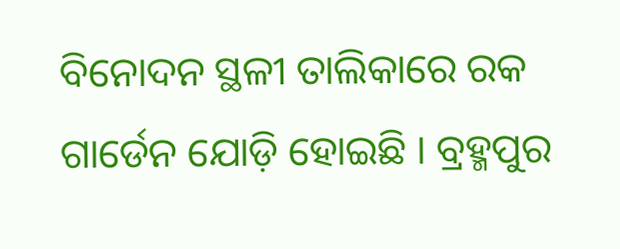ବିନୋଦନ ସ୍ଥଳୀ ତାଲିକାରେ ରକ ଗାର୍ଡେନ ଯୋଡ଼ି ହୋଇଛି । ବ୍ରହ୍ମପୁର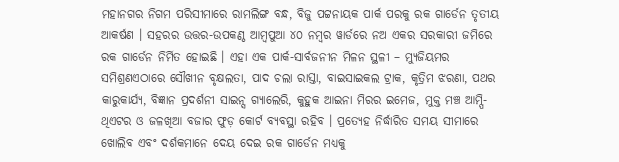ମହାନଗର ନିଗମ ପରିସୀମାରେ ରାମଲିଙ୍ଗ ବନ୍ଧ, ବିଜୁ ପଟ୍ଟନାୟକ ପାର୍କ ପରକୁ ରକ ଗାର୍ଡେନ ତୃତୀୟ ଆକର୍ଷଣ । ସହରର ଉତ୍ତର-ଉପକଣ୍ଠ ଆମ୍ୱପୁଆ ୪୦ ନମ୍ୱର ୱାର୍ଡରେ ନଅ ଏକର ସରକାରୀ ଜମିରେ ରକ ଗାର୍ଡେନ ନିର୍ମିତ ହୋଇଛି । ଏହା ଏକ ପାର୍କ-ସାର୍ବଜନୀନ ମିଳନ ସ୍ଥଳୀ – ମ୍ୟୁଜିୟମର ସମିଶ୍ରଣଏଠାରେ ସୌଖୀନ ବୃକ୍ଷଲତା, ପାଦ ଚଲା ରାସ୍ତା, ବାଇସାଇକଲ ଟ୍ରାକ, କୃତ୍ରିମ ଝରଣା, ପଥର କାରୁକାର୍ଯ୍ୟ, ବିଜ୍ଞାନ ପ୍ରଦର୍ଶନୀ ସାଇନ୍ସ ଗ୍ୟାଲେରି, କୁହୁକ ଆଇନା ମିରର ଇମେଜ, ମୁକ୍ତ ମଞ୍ଚ ଆମ୍ପି-ଥିଏଟର ଓ ଜଳଖିଆ ବଜାର ଫୁଡ଼ କୋର୍ଟ ବ୍ୟବସ୍ଥା ରହିବ । ପ୍ରତ୍ୟେହ ନିର୍ଦ୍ଧାରିତ ସମୟ ସୀମାରେ ଖୋଲିବ ଏବଂ ଦର୍ଶକମାନେ ଦେୟ ଦେଇ ରକ ଗାର୍ଡେନ ମଧ୍ୟକୁ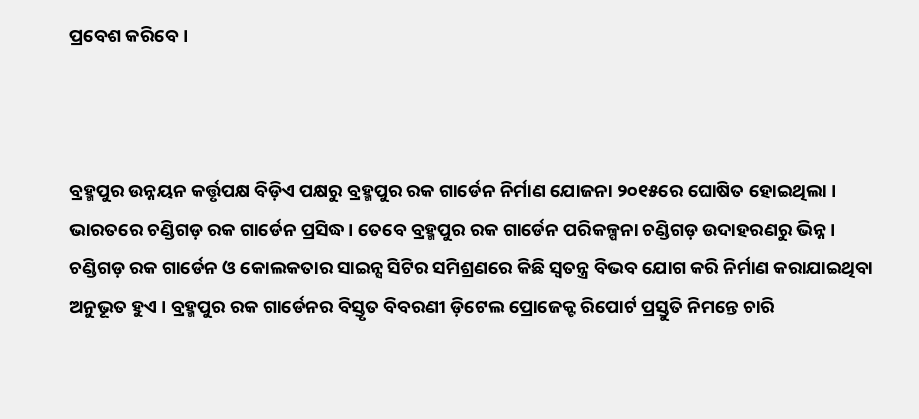ପ୍ରବେଶ କରିବେ ।



ବ୍ରହ୍ମପୁର ଉନ୍ନୟନ କର୍ତ୍ତୃପକ୍ଷ ବିଡ଼ିଏ ପକ୍ଷରୁ ବ୍ରହ୍ମପୁର ରକ ଗାର୍ଡେନ ନିର୍ମାଣ ଯୋଜନା ୨୦୧୫ରେ ଘୋଷିତ ହୋଇଥିଲା । ଭାରତରେ ଚଣ୍ଡିଗଡ଼ ରକ ଗାର୍ଡେନ ପ୍ରସିଦ୍ଧ । ତେବେ ବ୍ରହ୍ମପୁର ରକ ଗାର୍ଡେନ ପରିକଳ୍ପନା ଚଣ୍ଡିଗଡ଼ ଉଦାହରଣରୁ ଭିନ୍ନ । ଚଣ୍ଡିଗଡ଼ ରକ ଗାର୍ଡେନ ଓ କୋଲକତାର ସାଇନ୍ସ ସିଟିର ସମିଶ୍ରଣରେ କିଛି ସ୍ୱତନ୍ତ୍ର ବିଭବ ଯୋଗ କରି ନିର୍ମାଣ କରାଯାଇଥିବା ଅନୁଭୂତ ହୁଏ । ବ୍ରହ୍ମପୁର ରକ ଗାର୍ଡେନର ବିସ୍ତୃତ ବିବରଣୀ ଡ଼ିଟେଲ ପ୍ରୋଜେକ୍ଟ ରିପୋର୍ଟ ପ୍ରସ୍ତୁତି ନିମନ୍ତେ ଚାରି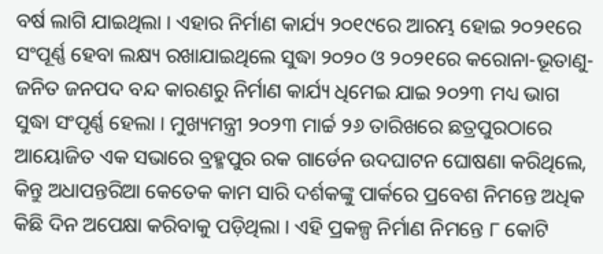ବର୍ଷ ଲାଗି ଯାଇଥିଲା । ଏହାର ନିର୍ମାଣ କାର୍ଯ୍ୟ ୨୦୧୯ରେ ଆରମ୍ଭ ହୋଇ ୨୦୨୧ରେ ସଂପୂର୍ଣ୍ଣ ହେବା ଲକ୍ଷ୍ୟ ରଖାଯାଇଥିଲେ ସୁଦ୍ଧା ୨୦୨୦ ଓ ୨୦୨୧ରେ କରୋନା-ଭୂତାଣୁ-ଜନିତ ଜନପଦ ବନ୍ଦ କାରଣରୁ ନିର୍ମାଣ କାର୍ଯ୍ୟ ଧିମେଇ ଯାଇ ୨୦୨୩ ମଧ୍ୟ ଭାଗ ସୁଦ୍ଧା ସଂପୃର୍ଣ୍ଣ ହେଲା । ମୁଖ୍ୟମନ୍ତ୍ରୀ ୨୦୨୩ ମାର୍ଚ୍ଚ ୨୬ ତାରିଖରେ ଛତ୍ରପୁରଠାରେ ଆୟୋଜିତ ଏକ ସଭାରେ ବ୍ରହ୍ମପୁର ରକ ଗାର୍ଡେନ ଉଦଘାଟନ ଘୋଷଣା କରିଥିଲେ, କିନ୍ତୁ ଅଧାପନ୍ତରିଆ କେତେକ କାମ ସାରି ଦର୍ଶକଙ୍କୁ ପାର୍କରେ ପ୍ରବେଶ ନିମନ୍ତେ ଅଧିକ କିଛି ଦିନ ଅପେକ୍ଷା କରିବାକୁ ପଡ଼ିଥିଲା । ଏହି ପ୍ରକଳ୍ପ ନିର୍ମାଣ ନିମନ୍ତେ ୮ କୋଟି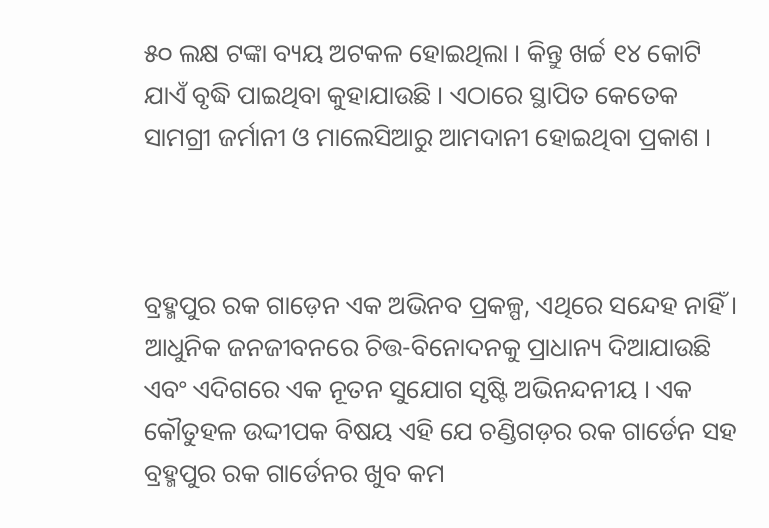୫୦ ଲକ୍ଷ ଟଙ୍କା ବ୍ୟୟ ଅଟକଳ ହୋଇଥିଲା । କିନ୍ତୁ ଖର୍ଚ୍ଚ ୧୪ କୋଟି ଯାଏଁ ବୃଦ୍ଧି ପାଇଥିବା କୁହାଯାଉଛି । ଏଠାରେ ସ୍ଥାପିତ କେତେକ ସାମଗ୍ରୀ ଜର୍ମାନୀ ଓ ମାଲେସିଆରୁ ଆମଦାନୀ ହୋଇଥିବା ପ୍ରକାଶ ।



ବ୍ରହ୍ମପୁର ରକ ଗାଡ଼େନ ଏକ ଅଭିନବ ପ୍ରକଳ୍ପ, ଏଥିରେ ସନ୍ଦେହ ନାହିଁ । ଆଧୁନିକ ଜନଜୀବନରେ ଚିତ୍ତ-ବିନୋଦନକୁ ପ୍ରାଧାନ୍ୟ ଦିଆଯାଉଛି ଏବଂ ଏଦିଗରେ ଏକ ନୂତନ ସୁଯୋଗ ସୃଷ୍ଟି ଅଭିନନ୍ଦନୀୟ । ଏକ କୌତୁହଳ ଉଦ୍ଦୀପକ ବିଷୟ ଏହି ଯେ ଚଣ୍ଡିଗଡ଼ର ରକ ଗାର୍ଡେନ ସହ ବ୍ରହ୍ମପୁର ରକ ଗାର୍ଡେନର ଖୁବ କମ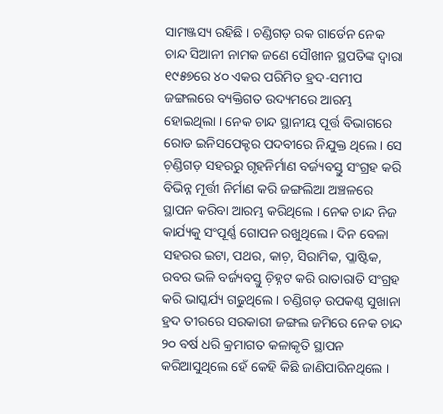ସାମଞ୍ଜସ୍ୟ ରହିଛି । ଚଣ୍ଡିଗଡ଼ ରକ ଗାର୍ଡେନ ନେକ ଚାନ୍ଦ ସିଆନୀ ନାମକ ଜଣେ ସୌଖୀନ ସ୍ଥପତିଙ୍କ ଦ୍ୱାରା ୧୯୫୭ରେ ୪୦ ଏକର ପରିମିତ ହ୍ରଦ-ସମୀପ ଜଙ୍ଗଲରେ ବ୍ୟକ୍ତିଗତ ଉଦ୍ୟମରେ ଆରମ୍ଭ ହୋଇଥିଲା । ନେକ ଚାନ୍ଦ ସ୍ଥାନୀୟ ପୂର୍ତ୍ତ ବିଭାଗରେ ରୋଡ ଇନିସପେକ୍ଟର ପଦବୀରେ ନିଯୁକ୍ତ ଥିଲେ । ସେ ଚ଼ଣ୍ଡିଗଡ଼ ସହରରୁ ଗୃହନିର୍ମାଣ ବର୍ଜ୍ୟବସ୍ତୁ ସଂଗ୍ରହ କରି ବିଭିନ୍ନ ମୂର୍ତ୍ତୀ ନିର୍ମାଣ କରି ଜଙ୍ଗଲିଆ ଅଞ୍ଚଳରେ ସ୍ଥାପନ କରିବା ଆରମ୍ଭ କରିଥିଲେ । ନେକ ଚାନ୍ଦ ନିଜ କାର୍ଯ୍ୟକୁ ସଂପୂର୍ଣ୍ଣ ଗୋପନ ରଖୁଥିଲେ । ଦିନ ବେଳା ସହରର ଇଟା, ପଥର, କାଚ଼, ସିରାମିକ, ପ୍ଳାଷ୍ଟିକ, ରବର ଭଳି ବର୍ଜ୍ୟବସ୍ତୁ ଚ଼ିହ୍ନଟ କରି ରାତାରାତି ସଂଗ୍ରହ କରି ଭାସ୍କର୍ଯ୍ୟ ଗଢୁଥିଲେ । ଚଣ୍ଡିଗଡ଼ ଉପକଣ୍ଠ ସୁଖାନା ହ୍ରଦ ତୀରରେ ସରକାରୀ ଜଙ୍ଗଲ ଜମିରେ ନେକ ଚାନ୍ଦ ୨୦ ବର୍ଷ ଧରି କ୍ରମାଗତ କଳାକୃତି ସ୍ଥାପନ କରିଆସୁଥିଲେ ହେଁ କେହି କିଛି ଜାଣିପାରିନଥିଲେ ।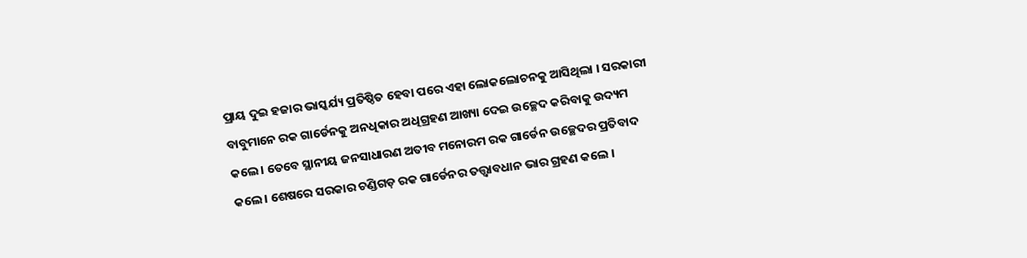ପ୍ରାୟ ଦୁଇ ହଜାର ଭାସ୍କର୍ଯ୍ୟ ପ୍ରତିଷ୍ଠିତ ହେବା ପରେ ଏହା ଲୋକଲୋଚନକୁ ଆସିଥିଲା । ସରକାରୀ ବାବୁମାନେ ରକ ଗାର୍ଡେନକୁ ଅନଧିକାର ଅଧିଗ୍ରହଣ ଆଖ୍ୟା ଦେଇ ଉଚ୍ଛେଦ କରିବାକୁ ଉଦ୍ୟମ କଲେ । ତେବେ ସ୍ଥାନୀୟ ଜନସାଧାରଣ ଅତୀବ ମନୋରମ ରକ ଗାର୍ଡେନ ଉଚ୍ଛେଦର ପ୍ରତିବାଦ କଲେ । ଶେଷରେ ସରକାର ଚଣ୍ଡିଗଡ଼ ରକ ଗାର୍ଡେନର ତତ୍ତ୍ୱାବଧାନ ଭାର ଗ୍ରହଣ କଲେ ।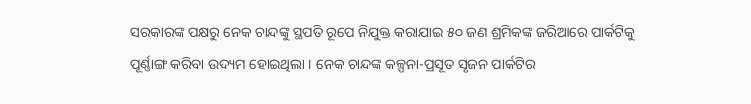ସରକାରଙ୍କ ପକ୍ଷରୁ ନେକ ଚାନ୍ଦଙ୍କୁ ସ୍ଥପତି ରୂପେ ନିଯୁକ୍ତ କରାଯାଇ ୫୦ ଜଣ ଶ୍ରମିକଙ୍କ ଜରିଆରେ ପାର୍କଟିକୁ ପୂର୍ଣ୍ଣାଙ୍ଗ କରିବା ଉଦ୍ୟମ ହୋଇଥିଲା । ନେକ ଚାନ୍ଦଙ୍କ କଳ୍ପନା-ପ୍ରସୂତ ସୃଜନ ପାର୍କଟିର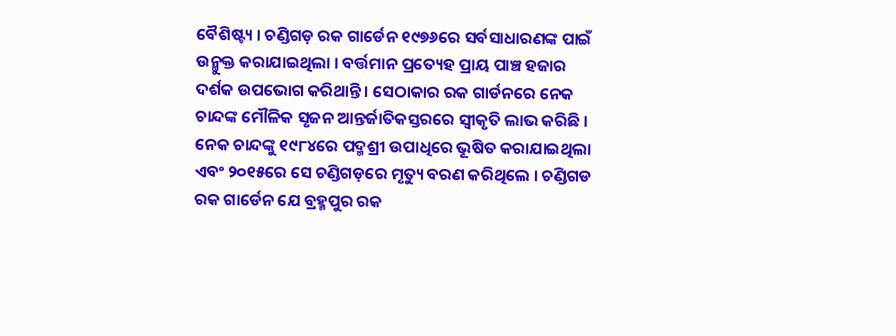ବୈଶିଷ୍ଟ୍ୟ । ଚଣ୍ଡିଗଡ଼ ରକ ଗାର୍ଡେନ ୧୯୭୬ରେ ସର୍ବସାଧାରଣଙ୍କ ପାଇଁ ଉନ୍ମୁକ୍ତ କରାଯାଇଥିଲା । ବର୍ତ୍ତମାନ ପ୍ରତ୍ୟେହ ପ୍ରାୟ ପାଞ୍ଚ ହଜାର ଦର୍ଶକ ଉପଭୋଗ କରିଥାନ୍ତି । ସେଠାକାର ରକ ଗାର୍ଡନରେ ନେକ ଚାନ୍ଦଙ୍କ ମୌଳିକ ସୃଜନ ଆନ୍ତର୍ଜାତିକସ୍ତରରେ ସ୍ୱୀକୃତି ଲାଭ କରିଛି । ନେକ ଚାନ୍ଦଙ୍କୁ ୧୯୮୪ରେ ପଦ୍ମଶ୍ରୀ ଉପାଧିରେ ଭୂଷିତ କରାଯାଇଥିଲା ଏବଂ ୨୦୧୫ରେ ସେ ଚଣ୍ଡିଗଡ଼ରେ ମୃତ୍ୟୁ ବରଣ କରିଥିଲେ । ଚଣ୍ଡିଗଡ ରକ ଗାର୍ଡେନ ଯେ ବ୍ରହ୍ମପୁର ରକ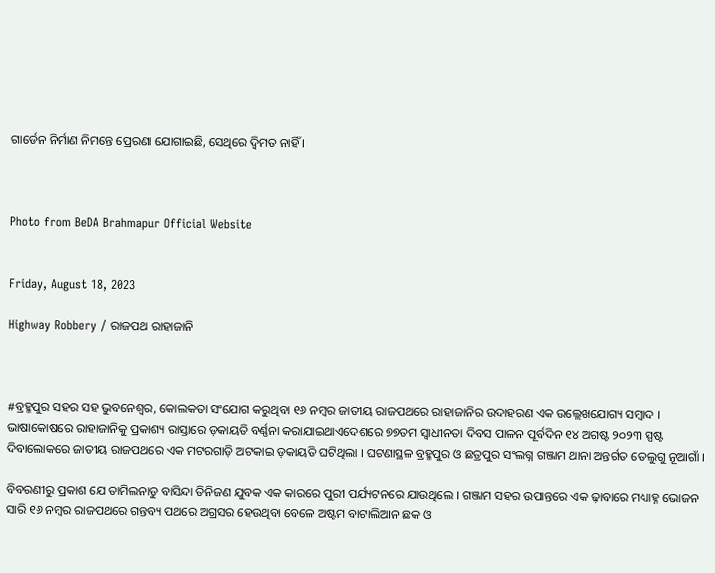ଗାର୍ଡେନ ନିର୍ମାଣ ନିମନ୍ତେ ପ୍ରେରଣା ଯୋଗାଇଛି, ସେଥିରେ ଦ୍ୱିମତ ନାହିଁ ।



Photo from BeDA Brahmapur Official Website


Friday, August 18, 2023

Highway Robbery / ରାଜପଥ ରାହାଜାନି



#ବ୍ରହ୍ମପୁର ସହର ସହ ଭୁବନେଶ୍ୱର, କୋଲକତା ସଂଯୋଗ କରୁଥିବା ୧୬ ନମ୍ୱର ଜାତୀୟ ରାଜପଥରେ ରାହାଜାନିର ଉଦାହରଣ ଏକ ଉଲ୍ଲେଖଯୋଗ୍ୟ ସମ୍ୱାଦ । ଭାଷାକୋଷରେ ରାହାଜାନିକୁ ପ୍ରକାଶ୍ୟ ରାସ୍ତାରେ ଡ଼କାୟତି ବର୍ଣ୍ଣନା କରାଯାଇଥାଏଦେଶରେ ୭୭ତମ ସ୍ୱାଧୀନତା ଦିବସ ପାଳନ ପୂର୍ବଦିନ ୧୪ ଅଗଷ୍ଟ ୨୦୨୩ ସ୍ପଷ୍ଟ ଦିବାଲୋକରେ ଜାତୀୟ ରାଜପଥରେ ଏକ ମଟରଗାଡ଼ି ଅଟକାଇ ଡ଼କାୟତି ଘଟିଥିଲା । ଘଟଣାସ୍ଥଳ ବ୍ରହ୍ମପୁର ଓ ଛତ୍ରପୁର ସଂଲଗ୍ନ ଗଞ୍ଜାମ ଥାନା ଅନ୍ତର୍ଗତ ତେଲୁଗୁ ନୂଆଗାଁ ।

ବିବରଣୀରୁ ପ୍ରକାଶ ଯେ ତାମିଲନାଡୁ ବାସିନ୍ଦା ତିନିଜଣ ଯୁବକ ଏକ କାରରେ ପୁରୀ ପର୍ଯ୍ୟଟନରେ ଯାଉଥିଲେ । ଗଞ୍ଜାମ ସହର ଉପାନ୍ତରେ ଏକ ଢ଼ାବାରେ ମଧ୍ୟାହ୍ନ ଭୋଜନ ସାରି ୧୬ ନମ୍ୱର ରାଜପଥରେ ଗନ୍ତବ୍ୟ ପଥରେ ଅଗ୍ରସର ହେଉଥିବା ବେଳେ ଅଷ୍ଟମ ବାଟାଲିଆନ ଛକ ଓ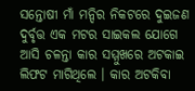ସନ୍ତୋଷୀ ମାଁ ମନ୍ଦିର ନିକଟରେ ଦୁଇଜଣ ଦୁର୍ବୃତ୍ତ ଏକ ମଟର ସାଇକଲ ଯୋଗେ ଆସି ଚଳନ୍ତା କାର ସମ୍ମୁଖରେ ଅଟକାଇ ଲିଫଟ ମାଗିଥିଲେ । କାର ଅଟକିବା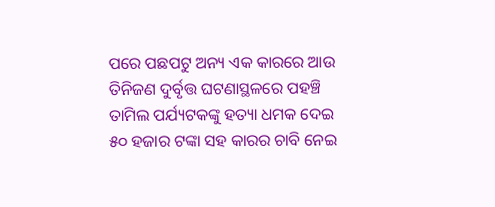ପରେ ପଛପଟୁ ଅନ୍ୟ ଏକ କାରରେ ଆଉ ତିନିଜଣ ଦୁର୍ବୃତ୍ତ ଘଟଣାସ୍ଥଳରେ ପହଞ୍ଚି ତାମିଲ ପର୍ଯ୍ୟଟକଙ୍କୁ ହତ୍ୟା ଧମକ ଦେଇ ୫୦ ହଜାର ଟଙ୍କା ସହ କାରର ଚାବି ନେଇ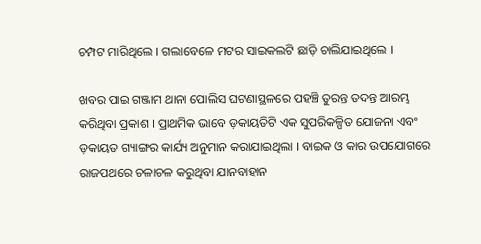ଚମ୍ପଟ ମାରିଥିଲେ । ଗଲାବେଳେ ମଟର ସାଇକଲଟି ଛାଡ଼ି ଚାଲିଯାଇଥିଲେ ।

ଖବର ପାଇ ଗଞ୍ଜାମ ଥାନା ପୋଲିସ ଘଟଣାସ୍ଥଳରେ ପହଞ୍ଚି ତୁରନ୍ତ ତଦନ୍ତ ଆରମ୍ଭ କରିଥିବା ପ୍ରକାଶ । ପ୍ରାଥମିକ ଭାବେ ଡ଼କାୟତିଟି ଏକ ସୁପରିକଳ୍ପିତ ଯୋଜନା ଏବଂ ଡ଼କାୟତ ଗ୍ୟାଙ୍ଗର କାର୍ଯ୍ୟ ଅନୁମାନ କରାଯାଇଥିଲା । ବାଇକ ଓ କାର ଉପଯୋଗରେ ରାଜପଥରେ ଚଳାଚଳ କରୁଥିବା ଯାନବାହାନ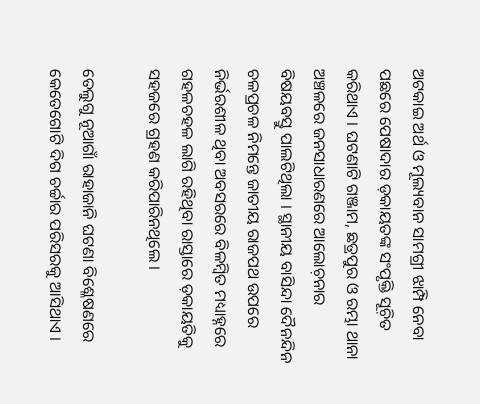ଅଟକାଇ ଅର୍ଥ ଓ ମୂଲ୍ୟବାନ ସାମଗ୍ରୀ ଝାମ୍ପି ନେବା ପଛରେ ପେଷାଦାର ଡ଼କାୟତଙ୍କ ସଂପୃକ୍ତି ସୂଚ଼ିତ କରିଥାଏ । ଘଟଣାଟି ଗଞ୍ଜାମ, ଛତ୍ରପୁର ଓ ରମ୍ଭା ଥାନା ଅଞ୍ଚଳରେ ଜନସାଧାରଣରେ ଆଲୋଚ଼ନାର ବିଷୟବସ୍ତୁ ପାଲଟିଥିଲା । ସ୍ଥାନୀୟ ବାସିନ୍ଦା ଦୈନନ୍ଦିନ ଚଳପ୍ରଚଳ ନିମନ୍ତେ ଜାତୀୟ ରାଜପଥ ଉପରେ ନିର୍ଭରଶୀଳ ଥିବା ଅବସରରେ ବିଳମ୍ୱିତ ମଧ୍ୟାହ୍ନରେ ଗହଳଚହଳ ଲାଗି ରହିଥିବା ରାସ୍ତାରେ ଡ଼କାୟତିକୁ ସହଜରେ ଗ୍ରହଣ କରିପାରିନଥିଲେ ।

ତେଲୁଗୁ ନୂଆଗାଁ ରାହାଜାନି ଘଟଣା ବିଶ୍ଳେଷଣରେ କେତେଗୋଟି ଦିଗ ଚର୍ଚ୍ଚାର ପରିସରକୁ ଆସିଥାଏ ।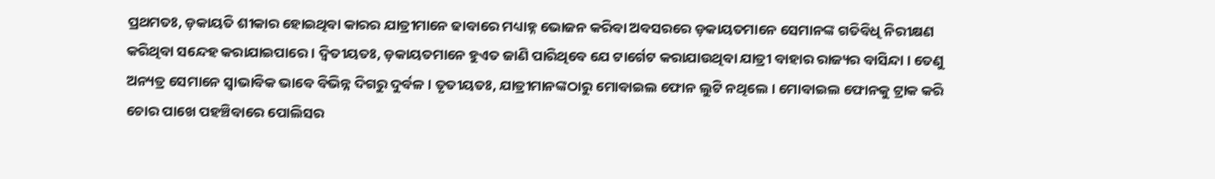ପ୍ରଥମତଃ, ଡ଼କାୟତି ଶୀକାର ହୋଇଥିବା କାରର ଯାତ୍ରୀମାନେ ଢାବାରେ ମଧ୍ୟାହ୍ନ ଭୋଜନ କରିବା ଅବସରରେ ଡ଼କାୟତମାନେ ସେମାନଙ୍କ ଗତିବିଧି ନିରୀକ୍ଷଣ କରିଥିବା ସନ୍ଦେହ କରାଯାଇପାରେ । ଦ୍ୱିତୀୟତଃ, ଡ଼କାୟତମାନେ ହୁଏତ ଜାଣି ପାରିଥିବେ ଯେ ଟାର୍ଗେଟ କରାଯାଉଥିବା ଯାତ୍ରୀ ବାହାର ରାଜ୍ୟର ବାସିନ୍ଦା । ତେଣୁ ଅନ୍ୟତ୍ର ସେମାନେ ସ୍ୱାଭାବିକ ଭାବେ ବିଭିନ୍ନ ଦିଗରୁ ଦୁର୍ବଳ । ତୃତୀୟତଃ, ଯାତ୍ରୀମାନଙ୍କଠାରୁ ମୋବାଇଲ ଫୋନ ଲୁଟି ନଥିଲେ । ମୋବାଇଲ ଫୋନକୁ ଟ୍ରାକ କରି ଚୋର ପାଖେ ପହଞ୍ଚିବାରେ ପୋଲିସର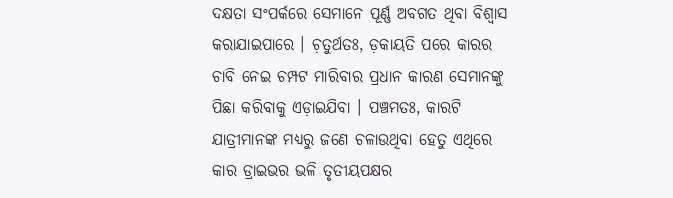ଦକ୍ଷତା ସଂପର୍କରେ ସେମାନେ ପୂର୍ଣ୍ଣ ଅବଗତ ଥିବା ବିଶ୍ୱାସ କରାଯାଇପାରେ । ଚ଼ତୁର୍ଥତଃ, ଡ଼କାୟତି ପରେ କାରର ଚାବି ନେଇ ଚମ୍ପଟ ମାରିବାର ପ୍ରଧାନ କାରଣ ସେମାନଙ୍କୁ ପିଛା କରିବାକୁ ଏଡ଼ାଇଯିବା । ପଞ୍ଚମତଃ, କାରଟି ଯାତ୍ରୀମାନଙ୍କ ମଧ୍ୟରୁ ଜଣେ ଚଳାଉଥିବା ହେତୁ ଏଥିରେ କାର ଡ୍ରାଇଭର ଭଳି ତୃତୀୟପକ୍ଷର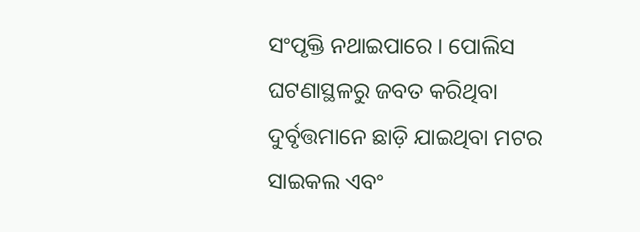ସଂପୃକ୍ତି ନଥାଇପାରେ । ପୋଲିସ ଘଟଣାସ୍ଥଳରୁ ଜବତ କରିଥିବା ଦୁର୍ବୃତ୍ତମାନେ ଛାଡ଼ି ଯାଇଥିବା ମଟର ସାଇକଲ ଏବଂ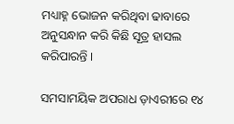ମଧ୍ୟାହ୍ନ ଭୋଜନ କରିଥିବା ଢାବାରେ ଅନୁସନ୍ଧାନ କରି କିଛି ସୂତ୍ର ହାସଲ କରିପାରନ୍ତି ।

ସମସାମୟିକ ଅପରାଧ ଡ଼ାଏରୀରେ ୧୪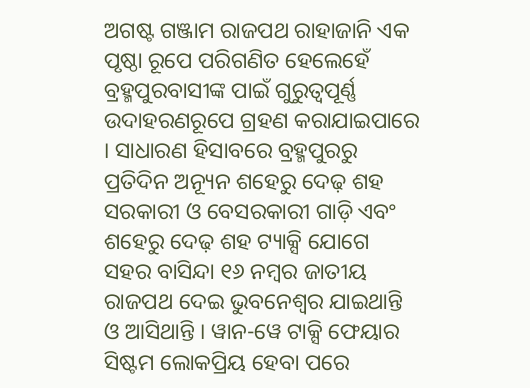ଅଗଷ୍ଟ ଗଞ୍ଜାମ ରାଜପଥ ରାହାଜାନି ଏକ ପୃଷ୍ଠା ରୂପେ ପରିଗଣିତ ହେଲେହେଁ ବ୍ରହ୍ମପୁରବାସୀଙ୍କ ପାଇଁ ଗୁରୁତ୍ୱପୂର୍ଣ୍ଣ ଉଦାହରଣରୂପେ ଗ୍ରହଣ କରାଯାଇପାରେ । ସାଧାରଣ ହିସାବରେ ବ୍ରହ୍ମପୁରରୁ ପ୍ରତିଦିନ ଅନ୍ୟୂନ ଶହେରୁ ଦେଢ଼ ଶହ ସରକାରୀ ଓ ବେସରକାରୀ ଗାଡ଼ି ଏବଂ ଶହେରୁ ଦେଢ଼ ଶହ ଟ୍ୟାକ୍ସି ଯୋଗେ ସହର ବାସିନ୍ଦା ୧୬ ନମ୍ୱର ଜାତୀୟ ରାଜପଥ ଦେଇ ଭୁବନେଶ୍ୱର ଯାଇଥାନ୍ତି ଓ ଆସିଥାନ୍ତି । ୱାନ-ୱେ ଟାକ୍ସି ଫେୟାର ସିଷ୍ଟମ ଲୋକପ୍ରିୟ ହେବା ପରେ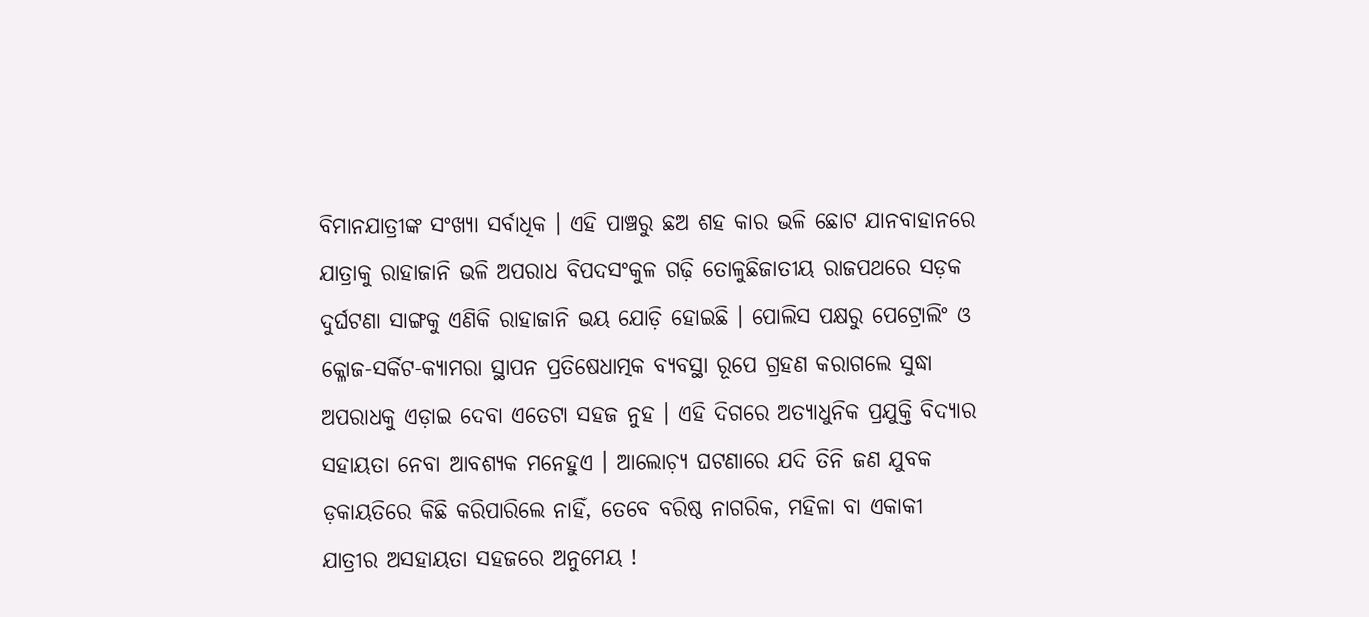ବିମାନଯାତ୍ରୀଙ୍କ ସଂଖ୍ୟା ସର୍ବାଧିକ । ଏହି ପାଞ୍ଚରୁ ଛଅ ଶହ କାର ଭଳି ଛୋଟ ଯାନବାହାନରେ ଯାତ୍ରାକୁ ରାହାଜାନି ଭଳି ଅପରାଧ ବିପଦସଂକୁଳ ଗଢ଼ି ତୋଳୁଛିଜାତୀୟ ରାଜପଥରେ ସଡ଼କ ଦୁର୍ଘଟଣା ସାଙ୍ଗକୁ ଏଣିକି ରାହାଜାନି ଭୟ ଯୋଡ଼ି ହୋଇଛି । ପୋଲିସ ପକ୍ଷରୁ ପେଟ୍ରୋଲିଂ ଓ କ୍ଳୋଜ-ସର୍କିଟ-କ୍ୟାମରା ସ୍ଥାପନ ପ୍ରତିଷେଧାତ୍ମକ ବ୍ୟବସ୍ଥା ରୂପେ ଗ୍ରହଣ କରାଗଲେ ସୁଦ୍ଧା ଅପରାଧକୁ ଏଡ଼ାଇ ଦେବା ଏତେଟା ସହଜ ନୁହ । ଏହି ଦିଗରେ ଅତ୍ୟାଧୁନିକ ପ୍ରଯୁକ୍ତି ବିଦ୍ୟାର ସହାୟତା ନେବା ଆବଶ୍ୟକ ମନେହୁଏ । ଆଲୋଚ଼୍ୟ ଘଟଣାରେ ଯଦି ତିନି ଜଣ ଯୁବକ ଡ଼କାୟତିରେ କିଛି କରିପାରିଲେ ନାହିଁ, ତେବେ ବରିଷ୍ଠ ନାଗରିକ, ମହିଳା ବା ଏକାକୀ ଯାତ୍ରୀର ଅସହାୟତା ସହଜରେ ଅନୁମେୟ !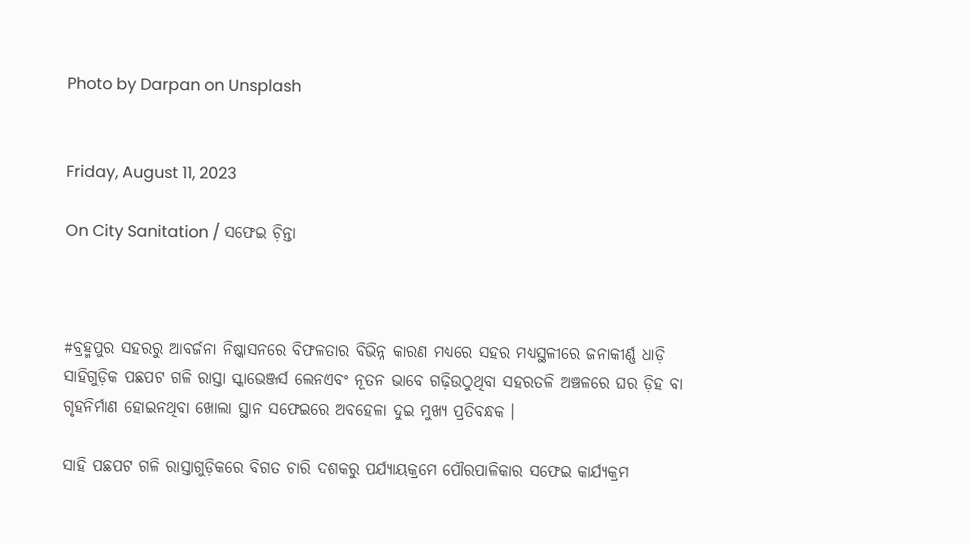Photo by Darpan on Unsplash


Friday, August 11, 2023

On City Sanitation / ସଫେଇ ଚ଼ିନ୍ତା



#ବ୍ରହ୍ମପୁର ସହରରୁ ଆବର୍ଜନା ନିଷ୍କାସନରେ ବିଫଳତାର ବିଭିନ୍ନ କାରଣ ମଧ୍ୟରେ ସହର ମଧ୍ୟସ୍ଥଳୀରେ ଜନାକୀର୍ଣ୍ଣ ଧାଡ଼ି ସାହିଗୁଡ଼ିକ ପଛପଟ ଗଳି ରାସ୍ତା ସ୍କାଭେଞ୍ଜର୍ସ ଲେନଏବଂ ନୂତନ ଭାବେ ଗଢ଼ିଉଠୁଥିବା ସହରତଳି ଅଞ୍ଚଳରେ ଘର ଡ଼ିହ ବା ଗୃହନିର୍ମାଣ ହୋଇନଥିବା ଖୋଲା ସ୍ଥାନ ସଫେଇରେ ଅବହେଳା ଦୁଇ ମୁଖ୍ୟ ପ୍ରତିବନ୍ଧକ ।

ସାହି ପଛପଟ ଗଳି ରାସ୍ତାଗୁଡ଼ିକରେ ବିଗତ ଚାରି ଦଶକରୁ ପର୍ଯ୍ୟାୟକ୍ରମେ ପୌରପାଳିକାର ସଫେଇ କାର୍ଯ୍ୟକ୍ରମ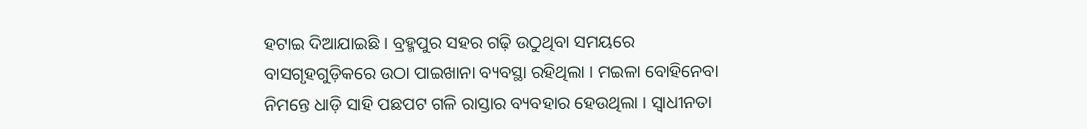ହଟାଇ ଦିଆଯାଇଛି । ବ୍ରହ୍ମପୁର ସହର ଗଢ଼ି ଉଠୁଥିବା ସମୟରେ ବାସଗୃହଗୁଡ଼ିକରେ ଉଠା ପାଇଖାନା ବ୍ୟବସ୍ଥା ରହିଥିଲା । ମଇଳା ବୋହିନେବା ନିମନ୍ତେ ଧାଡ଼ି ସାହି ପଛପଟ ଗଳି ରାସ୍ତାର ବ୍ୟବହାର ହେଉଥିଲା । ସ୍ୱାଧୀନତା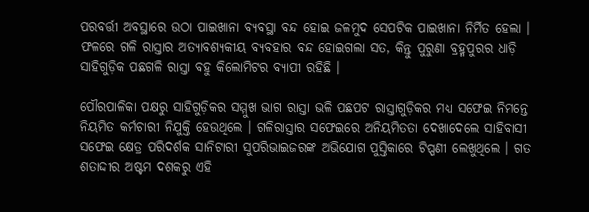ପରବର୍ତ୍ତୀ ଅବସ୍ଥାରେ ଉଠା ପାଇଖାନା ବ୍ୟବସ୍ଥା ବନ୍ଦ ହୋଇ ଜଳମୁଦ ସେପଟିକ ପାଇଖାନା ନିର୍ମିତ ହେଲା । ଫଳରେ ଗଳି ରାସ୍ତାର ଅତ୍ୟାବଶ୍ୟକୀୟ ବ୍ୟବହାର ବନ୍ଦ ହୋଇଗଲା ସତ, କିନ୍ତୁ ପୁରୁଣା ବ୍ରହ୍ମପୁରର ଧାଡ଼ି ସାହିଗୁଡ଼ିକ ପଛଗଳି ରାସ୍ତା ବହୁ କିଲୋମିଟର ବ୍ୟାପୀ ରହିଛି ।

ପୌରପାଳିକା ପକ୍ଷରୁ ସାହିଗୁଡ଼ିକର ସମ୍ମୁଖ ଭାଗ ରାସ୍ତା ଭଳି ପଛପଟ ରାସ୍ତାଗୁଡ଼ିକର ମଧ୍ୟ ସଫେଇ ନିମନ୍ତେ ନିୟମିତ କର୍ମଚାରୀ ନିଯୁକ୍ତି ହେଉଥିଲେ । ଗଳିରାସ୍ତାର ସଫେଇରେ ଅନିୟମିତତା ଦେଖାଦେଲେ ସାହିବାସୀ ସଫେଇ କ୍ଷେତ୍ର ପରିଦର୍ଶକ ସାନିଟାରୀ ସୁପରିଭାଇଜରଙ୍କ ଅଭିଯୋଗ ପୁସ୍ତିକାରେ ଟିପ୍ପଣୀ ଲେଖୁଥିଲେ । ଗତ ଶତାଦ୍ଦୀର ଅଷ୍ଟମ ଦଶକରୁ ଏହି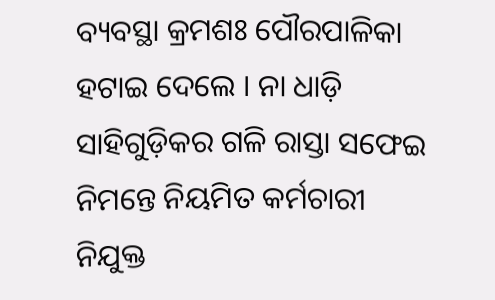ବ୍ୟବସ୍ଥା କ୍ରମଶଃ ପୌରପାଳିକା ହଟାଇ ଦେଲେ । ନା ଧାଡ଼ି ସାହିଗୁଡ଼ିକର ଗଳି ରାସ୍ତା ସଫେଇ ନିମନ୍ତେ ନିୟମିତ କର୍ମଚାରୀ ନିଯୁକ୍ତ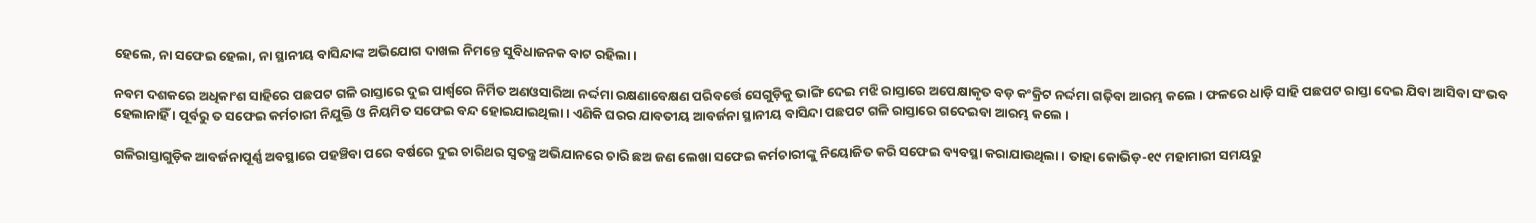ହେଲେ, ନା ସଫେଇ ହେଲା, ନା ସ୍ଥାନୀୟ ବାସିନ୍ଦାଙ୍କ ଅଭିଯୋଗ ଦାଖଲ ନିମନ୍ତେ ସୁବିଧାଜନକ ବାଟ ରହିଲା ।

ନବମ ଦଶକରେ ଅଧିକାଂଶ ସାହିରେ ପଛପଟ ଗଳି ରାସ୍ତାରେ ଦୁଇ ପାର୍ଶ୍ୱରେ ନିର୍ମିତ ଅଣଓସାରିଆ ନର୍ଦ୍ଦମା ରକ୍ଷଣାବେକ୍ଷଣ ପରିବର୍ତ୍ତେ ସେଗୁଡ଼ିକୁ ଭାଙ୍ଗି ଦେଇ ମଝି ରାସ୍ତାରେ ଅପେକ୍ଷାକୃତ ବଡ଼ କଂକ୍ରିଟ ନର୍ଦ୍ଦମା ଗଢ଼ିବା ଆରମ୍ଭ କଲେ । ଫଳରେ ଧାଡ଼ି ସାହି ପଛପଟ ରାସ୍ତା ଦେଇ ଯିବା ଆସିବା ସଂଭବ ହେଲାନାହିଁ । ପୂର୍ବରୁ ତ ସଫେଇ କର୍ମଚାରୀ ନିଯୁକ୍ତି ଓ ନିୟମିତ ସଫେଇ ବନ୍ଦ ହୋଇଯାଇଥିଲା । ଏଣିକି ଘରର ଯାବତୀୟ ଆବର୍ଜନା ସ୍ଥାନୀୟ ବାସିନ୍ଦା ପଛପଟ ଗଳି ରାସ୍ତାରେ ଗଦେଇବା ଆରମ୍ଭ କଲେ ।

ଗଳିରାସ୍ତାଗୁଡ଼ିକ ଆବର୍ଜନାପୂର୍ଣ୍ଣ ଅବସ୍ଥାରେ ପହଞ୍ଚିବା ପରେ ବର୍ଷରେ ଦୁଇ ଚାରିଥର ସ୍ୱତନ୍ତ୍ର ଅଭିଯାନରେ ଚାରି ଛଅ ଜଣ ଲେଖା ସଫେଇ କର୍ମଚାରୀଙ୍କୁ ନିୟୋଜିତ କରି ସଫେଇ ବ୍ୟବସ୍ଥା କରାଯାଉଥିଲା । ତାହା କୋଭିଡ଼-୧୯ ମହାମାରୀ ସମୟରୁ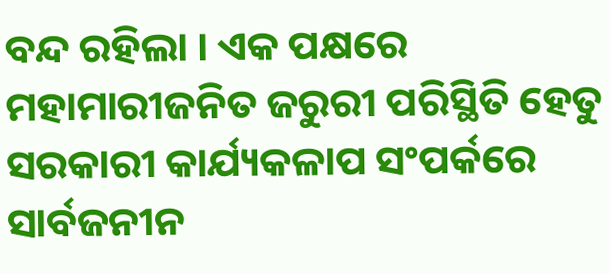ବନ୍ଦ ରହିଲା । ଏକ ପକ୍ଷରେ ମହାମାରୀଜନିତ ଜରୁରୀ ପରିସ୍ଥିତି ହେତୁ ସରକାରୀ କାର୍ଯ୍ୟକଳାପ ସଂପର୍କରେ ସାର୍ବଜନୀନ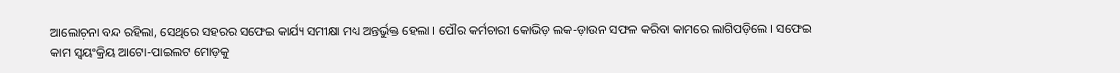ଆଲୋଚ଼ନା ବନ୍ଦ ରହିଲା, ସେଥିରେ ସହରର ସଫେଇ କାର୍ଯ୍ୟ ସମୀକ୍ଷା ମଧ୍ୟ ଅନ୍ତର୍ଭୁକ୍ତ ହେଲା । ପୌର କର୍ମଚାରୀ କୋଭିଡ଼ ଲକ-ଡ଼ାଉନ ସଫଳ କରିବା କାମରେ ଲାଗିପଡ଼ିଲେ । ସଫେଇ କାମ ସ୍ୱୟଂକ୍ରିୟ ଆଟୋ-ପାଇଲଟ ମୋଡ଼କୁ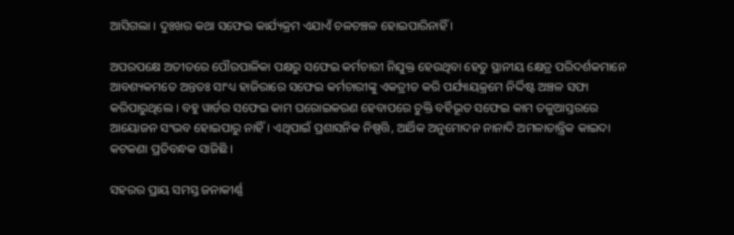ଆସିଗଲା । ଦୁଃଖର କଥା ସଫେଇ କାର୍ଯ୍ୟକ୍ରମ ଏଯାଏଁ ଚଳଚଞ୍ଚଳ ହୋଇପାରିନାହିଁ ।

ଅପରପକ୍ଷେ ଅତୀତରେ ପୌରପାଳିକା ପକ୍ଷରୁ ସଫେଇ କର୍ମଚାରୀ ନିଯୁକ୍ତ ହେଉଥିବା ହେତୁ ସ୍ଥାନୀୟ କ୍ଷେତ୍ର ପରିଦର୍ଶକମାନେ ଆବଶ୍ୟକମତେ ଅନ୍ତତଃ ସାଂଧ୍ୟ ହାଜିରାରେ ସଫେଇ କର୍ମଚାରୀଙ୍କୁ ଏକତ୍ରୀତ କରି ପର୍ଯ୍ୟାୟକ୍ରମେ ନିର୍ଦ୍ଦିଷ୍ଟ ଅଞ୍ଚଳ ସଫା କରିପାରୁଥିଲେ । ବହୁ ୱାର୍ଡର ସଫେଇ କାମ ଘରୋଇକରଣ ହେବାପରେ ଚୁକ୍ତି ବର୍ହିଭୂତ ସଫେଇ କାମ ତଳୁଆସ୍ତରରେ ଆୟୋଜନ ସଂଭବ ହୋଇପାରୁ ନାହିଁ । ଏଥିପାଇଁ ପ୍ରଶାସନିକ ନିଷ୍ପତ୍ତି, ଆର୍ଥିକ ଅନୁମୋଦନ ନାନାଦି ଅମଳାତାନ୍ତ୍ରିକ କାଇଦା କଟକଣା ପ୍ରତିବନ୍ଧକ ସାଜିଛି ।

ସହରର ପ୍ରାୟ ସମସ୍ତ ଜନାକୀର୍ଣ୍ଣ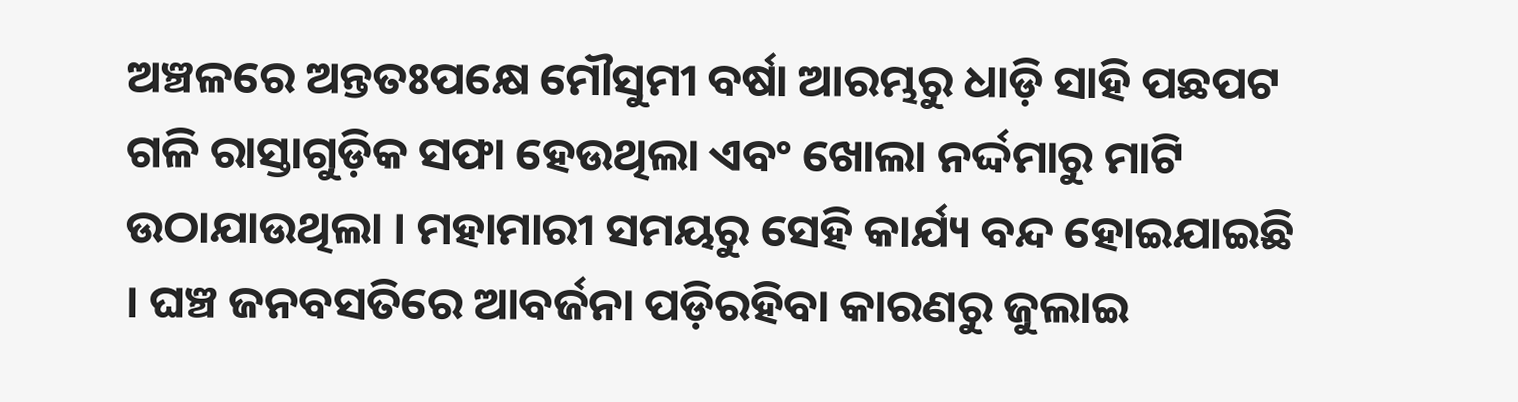ଅଞ୍ଚଳରେ ଅନ୍ତତଃପକ୍ଷେ ମୌସୁମୀ ବର୍ଷା ଆରମ୍ଭରୁ ଧାଡ଼ି ସାହି ପଛପଟ ଗଳି ରାସ୍ତାଗୁଡ଼ିକ ସଫା ହେଉଥିଲା ଏବଂ ଖୋଲା ନର୍ଦ୍ଦମାରୁ ମାଟି ଉଠାଯାଉଥିଲା । ମହାମାରୀ ସମୟରୁ ସେହି କାର୍ଯ୍ୟ ବନ୍ଦ ହୋଇଯାଇଛି । ଘଞ୍ଚ ଜନବସତିରେ ଆବର୍ଜନା ପଡ଼ିରହିବା କାରଣରୁ ଜୁଲାଇ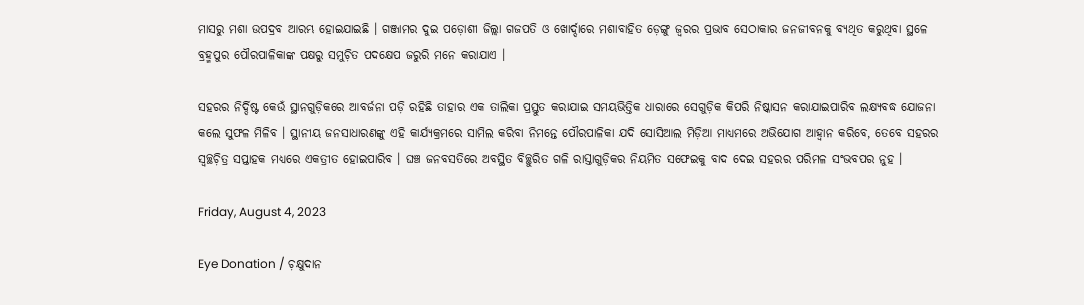ମାସରୁ ମଶା ଉପଦ୍ରବ ଆରମ୍ଭ ହୋଇଯାଇଛି । ଗଞ୍ଜାମର ଦୁଇ ପଡ଼ୋଶୀ ଜିଲ୍ଲା ଗଜପତି ଓ ଖୋର୍ଦ୍ଦାରେ ମଶାବାହିତ ଡ଼େଙ୍ଗୁ ଜ୍ୱରର ପ୍ରଭାବ ସେଠାକାର ଜନଜୀବନକୁ ବ୍ୟଥିତ କରୁଥିବା ସ୍ଥଳେ ବ୍ରହ୍ମପୁର ପୌରପାଳିକାଙ୍କ ପକ୍ଷରୁ ସମୁଚ଼ିତ ପଦକ୍ଷେପ ଜରୁରି ମନେ କରାଯାଏ ।

ସହରର ନିର୍ଦ୍ଦିଷ୍ଟ କେଉଁ ସ୍ଥାନଗୁଡ଼ିକରେ ଆବର୍ଜନା ପଡ଼ି ରହିଛି ତାହାର ଏକ ତାଲିକା ପ୍ରସ୍ତୁତ କରାଯାଇ ସମୟଭିତ୍ତିକ ଧାରାରେ ସେଗୁଡ଼ିକ କିପରି ନିଷ୍କାସନ କରାଯାଇପାରିବ ଲକ୍ଷ୍ୟବଦ୍ଧ ଯୋଜନା କଲେ ସୁଫଳ ମିଳିବ । ସ୍ଥାନୀୟ ଜନସାଧାରଣଙ୍କୁ ଏହି କାର୍ଯ୍ୟକ୍ରମରେ ସାମିଲ କରିବା ନିମନ୍ତେ ପୌରପାଳିକା ଯଦି ସୋସିଆଲ ମିଡ଼ିଆ ମାଧ୍ୟମରେ ଅଭିଯୋଗ ଆହ୍ୱାନ କରିବେ, ତେବେ ସହରର ସ୍ୱଚ୍ଛଚ଼ିତ୍ର ସପ୍ତାହକ ମଧ୍ୟରେ ଏକତ୍ରୀତ ହୋଇପାରିବ । ଘଞ୍ଚ ଜନବସତିରେ ଅବସ୍ଥିତ ବିଚ୍ଛୁରିତ ଗଳି ରାସ୍ତାଗୁଡ଼ିକର ନିୟମିତ ସଫେଇକୁ ବାଦ ଦେଇ ସହରର ପରିମଳ ସଂଭବପର ନୁହ ।

Friday, August 4, 2023

Eye Donation / ଚ଼କ୍ଷୁଦାନ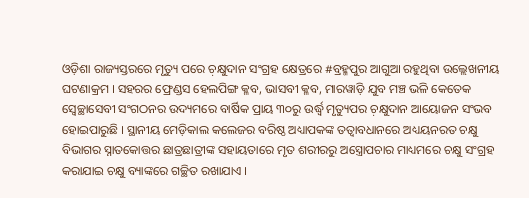ଓଡ଼ିଶା ରାଜ୍ୟସ୍ତରରେ ମୃତ୍ୟୁ ପରେ ଚ଼କ୍ଷୁଦାନ ସଂଗ୍ରହ କ୍ଷେତ୍ରରେ #ବ୍ରହ୍ମପୁର ଆଗୁଆ ରହୁଥିବା ଉଲ୍ଲେଖନୀୟ ଘଟଣାକ୍ରମ । ସହରର ଫ୍ରେଣ୍ଡସ ହେଲପିଙ୍ଗ କ୍ଳବ, ଭାସବୀ କ୍ଳବ, ମାରୱାଡ଼ି ଯୁବ ମଞ୍ଚ ଭଳି କେତେକ ସ୍ୱେଚ୍ଛାସେବୀ ସଂଗଠନର ଉଦ୍ୟମରେ ବାର୍ଷିକ ପ୍ରାୟ ୩୦ରୁ ଉର୍ଦ୍ଧ୍ୱ ମୃତ୍ୟୁପର ଚ଼କ୍ଷୁଦାନ ଆୟୋଜନ ସଂଭବ ହୋଇପାରୁଛି । ସ୍ଥାନୀୟ ମେଡ଼ିକାଲ କଲେଜର ବରିଷ୍ଠ ଅଧ୍ୟାପକଙ୍କ ତତ୍ୱାବଧାନରେ ଅଧ୍ୟୟନରତ ଚକ୍ଷୁ ବିଭାଗର ସ୍ନାତକୋତ୍ତର ଛାତ୍ରଛାତ୍ରୀଙ୍କ ସହାୟତାରେ ମୃତ ଶରୀରରୁ ଅସ୍ତ୍ରୋପଚାର ମାଧ୍ୟମରେ ଚକ୍ଷୁ ସଂଗ୍ରହ କରାଯାଇ ଚକ୍ଷୁ ବ୍ୟାଙ୍କରେ ଗଚ୍ଛିତ ରଖାଯାଏ ।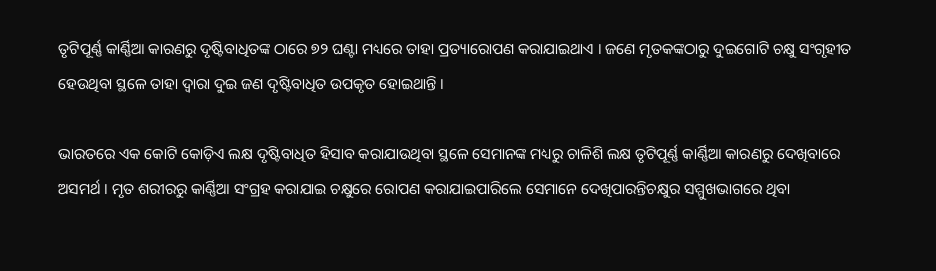ତୃଟିପୂର୍ଣ୍ଣ କାର୍ଣ୍ଣିଆ କାରଣରୁ ଦୃଷ୍ଟିବାଧିତଙ୍କ ଠାରେ ୭୨ ଘଣ୍ଟା ମଧ୍ୟରେ ତାହା ପ୍ରତ୍ୟାରୋପଣ କରାଯାଇଥାଏ । ଜଣେ ମୃତକଙ୍କଠାରୁ ଦୁଇଗୋଟି ଚକ୍ଷୁ ସଂଗୃହୀତ ହେଉଥିବା ସ୍ଥଳେ ତାହା ଦ୍ୱାରା ଦୁଇ ଜଣ ଦୃଷ୍ଟିବାଧିତ ଉପକୃତ ହୋଇଥାନ୍ତି ।

ଭାରତରେ ଏକ କୋଟି କୋଡ଼ିଏ ଲକ୍ଷ ଦୃଷ୍ଟିବାଧିତ ହିସାବ କରାଯାଉଥିବା ସ୍ଥଳେ ସେମାନଙ୍କ ମଧ୍ୟରୁ ଚାଳିଶି ଲକ୍ଷ ତୃଟିପୂର୍ଣ୍ଣ କାର୍ଣ୍ଣିଆ କାରଣରୁ ଦେଖିବାରେ ଅସମର୍ଥ । ମୃତ ଶରୀରରୁ କାର୍ଣ୍ଣିଆ ସଂଗ୍ରହ କରାଯାଇ ଚକ୍ଷୁରେ ରୋପଣ କରାଯାଇପାରିଲେ ସେମାନେ ଦେଖିପାରନ୍ତିଚକ୍ଷୁର ସମ୍ମୁଖଭାଗରେ ଥିବା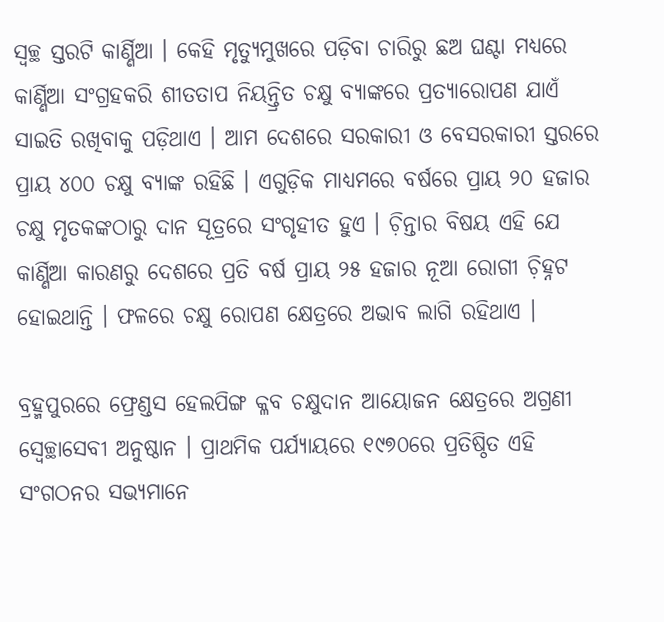ସ୍ୱଚ୍ଛ ସ୍ତରଟି କାର୍ଣ୍ଣିଆ । କେହି ମୃତ୍ୟୁମୁଖରେ ପଡ଼ିବା ଚାରିରୁ ଛଅ ଘଣ୍ଟା ମଧ୍ୟରେ କାର୍ଣ୍ଣିଆ ସଂଗ୍ରହକରି ଶୀତତାପ ନିୟନ୍ତ୍ରିତ ଚକ୍ଷୁ ବ୍ୟାଙ୍କରେ ପ୍ରତ୍ୟାରୋପଣ ଯାଏଁ ସାଇତି ରଖିବାକୁ ପଡ଼ିଥାଏ । ଆମ ଦେଶରେ ସରକାରୀ ଓ ବେସରକାରୀ ସ୍ତରରେ ପ୍ରାୟ ୪୦୦ ଚକ୍ଷୁ ବ୍ୟାଙ୍କ ରହିଛି । ଏଗୁଡ଼ିକ ମାଧ୍ୟମରେ ବର୍ଷରେ ପ୍ରାୟ ୨୦ ହଜାର ଚକ୍ଷୁ ମୃତକଙ୍କଠାରୁ ଦାନ ସୂତ୍ରରେ ସଂଗୃହୀତ ହୁଏ । ଚ଼ିନ୍ତାର ବିଷୟ ଏହି ଯେ କାର୍ଣ୍ଣିଆ କାରଣରୁ ଦେଶରେ ପ୍ରତି ବର୍ଷ ପ୍ରାୟ ୨୫ ହଜାର ନୂଆ ରୋଗୀ ଚ଼ିହ୍ନଟ ହୋଇଥାନ୍ତି । ଫଳରେ ଚକ୍ଷୁ ରୋପଣ କ୍ଷେତ୍ରରେ ଅଭାବ ଲାଗି ରହିଥାଏ ।

ବ୍ରହ୍ମପୁରରେ ଫ୍ରେଣ୍ଡସ ହେଲପିଙ୍ଗ କ୍ଳବ ଚକ୍ଷୁଦାନ ଆୟୋଜନ କ୍ଷେତ୍ରରେ ଅଗ୍ରଣୀ ସ୍ୱେଚ୍ଛାସେବୀ ଅନୁଷ୍ଠାନ । ପ୍ରାଥମିକ ପର୍ଯ୍ୟାୟରେ ୧୯୭୦ରେ ପ୍ରତିଷ୍ଠିତ ଏହି ସଂଗଠନର ସଭ୍ୟମାନେ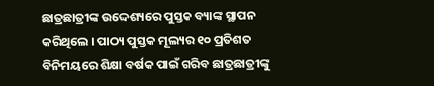ଛାତ୍ରଛାତ୍ରୀଙ୍କ ଉଦ୍ଦେଶ୍ୟରେ ପୁସ୍ତକ ବ୍ୟାଙ୍କ ସ୍ଥାପନ କରିଥିଲେ । ପାଠ୍ୟ ପୁସ୍ତକ ମୂଲ୍ୟର ୧୦ ପ୍ରତିଶତ ବିନିମୟରେ ଶିକ୍ଷା ବର୍ଷକ ପାଇଁ ଗରିବ ଛାତ୍ରଛାତ୍ରୀଙ୍କୁ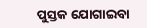ପୁସ୍ତକ ଯୋଗାଇବା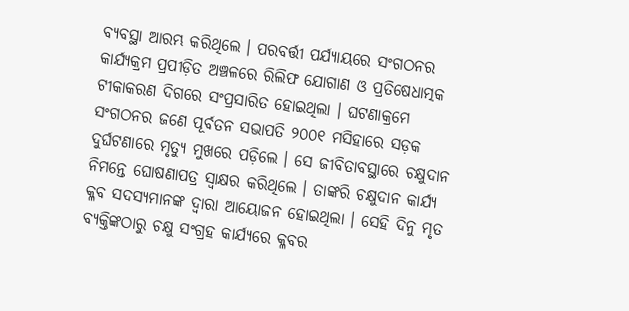ବ୍ୟବସ୍ଥା ଆରମ୍ଭ କରିଥିଲେ । ପରବର୍ତ୍ତୀ ପର୍ଯ୍ୟାୟରେ ସଂଗଠନର କାର୍ଯ୍ୟକ୍ରମ ପ୍ରପୀଡ଼ିତ ଅଞ୍ଚଳରେ ରିଲିଫ ଯୋଗାଣ ଓ ପ୍ରତିଷେଧାତ୍ମକ ଟୀକାକରଣ ଦିଗରେ ସଂପ୍ରସାରିତ ହୋଇଥିଲା । ଘଟଣାକ୍ରମେ ସଂଗଠନର ଜଣେ ପୂର୍ବତନ ସଭାପତି ୨୦୦୧ ମସିହାରେ ସଡ଼କ ଦୁର୍ଘଟଣାରେ ମୃତ୍ୟୁ ମୁଖରେ ପଡ଼ିଲେ । ସେ ଜୀବିତାବସ୍ଥାରେ ଚକ୍ଷୁଦାନ ନିମନ୍ତେ ଘୋଷଣାପତ୍ର ସ୍ୱାକ୍ଷର କରିଥିଲେ । ତାଙ୍କରି ଚକ୍ଷୁଦାନ କାର୍ଯ୍ୟ କ୍ଳବ ସଦସ୍ୟମାନଙ୍କ ଦ୍ୱାରା ଆୟୋଜନ ହୋଇଥିଲା । ସେହି ଦିନୁ ମୃତ ବ୍ୟକ୍ତିଙ୍କଠାରୁ ଚକ୍ଷୁ ସଂଗ୍ରହ କାର୍ଯ୍ୟରେ କ୍ଳବର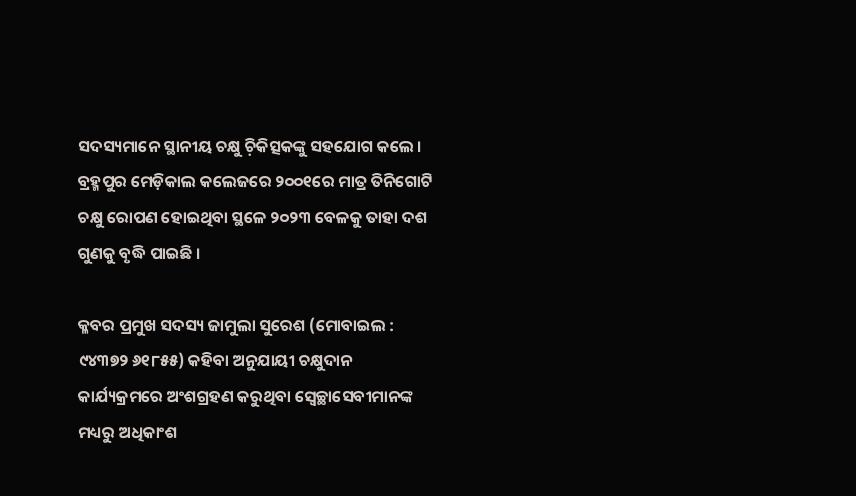ସଦସ୍ୟମାନେ ସ୍ଥାନୀୟ ଚକ୍ଷୁ ଚ଼ିକିତ୍ସକଙ୍କୁ ସହଯୋଗ କଲେ । ବ୍ରହ୍ମପୁର ମେଡ଼ିକାଲ କଲେଜରେ ୨୦୦୧ରେ ମାତ୍ର ତିନିଗୋଟି ଚକ୍ଷୁ ରୋପଣ ହୋଇଥିବା ସ୍ଥଳେ ୨୦୨୩ ବେଳକୁ ତାହା ଦଶ ଗୁଣକୁ ବୃଦ୍ଧି ପାଇଛି ।

କ୍ଳବର ପ୍ରମୁଖ ସଦସ୍ୟ ଜାମୁଲା ସୁରେଶ (ମୋବାଇଲ : ୯୪୩୭୨ ୬୧୮୫୫) କହିବା ଅନୁଯାୟୀ ଚକ୍ଷୁଦାନ କାର୍ଯ୍ୟକ୍ରମରେ ଅଂଶଗ୍ରହଣ କରୁଥିବା ସ୍ୱେଚ୍ଛାସେବୀମାନଙ୍କ ମଧ୍ୟରୁ ଅଧିକାଂଶ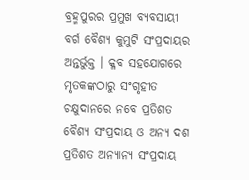ବ୍ରହ୍ମପୁରର ପ୍ରମୁଖ ବ୍ୟବସାୟୀ ବର୍ଗ ବୈଶ୍ୟ କୁମୁଟି ସଂପ୍ରଦାୟର ଅନ୍ତର୍ଭୁକ୍ତ । କ୍ଳବ ସହଯୋଗରେ ମୃତକଙ୍କଠାରୁ ସଂଗୃହୀତ ଚକ୍ଷୁଦାନରେ ନବେ ପ୍ରତିଶତ ବୈଶ୍ୟ ସଂପ୍ରଦାୟ ଓ ଅନ୍ୟ ଦଶ ପ୍ରତିଶତ ଅନ୍ୟାନ୍ୟ ସଂପ୍ରଦାୟ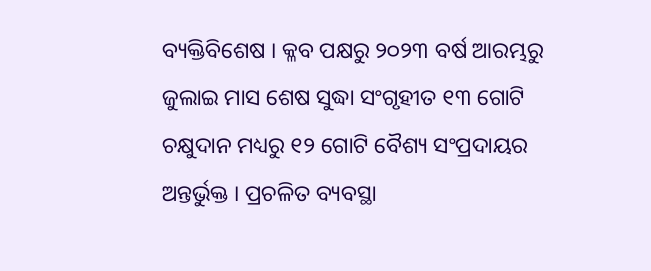ବ୍ୟକ୍ତିବିଶେଷ । କ୍ଳବ ପକ୍ଷରୁ ୨୦୨୩ ବର୍ଷ ଆରମ୍ଭରୁ ଜୁଲାଇ ମାସ ଶେଷ ସୁଦ୍ଧା ସଂଗୃହୀତ ୧୩ ଗୋଟି ଚକ୍ଷୁଦାନ ମଧ୍ୟରୁ ୧୨ ଗୋଟି ବୈଶ୍ୟ ସଂପ୍ରଦାୟର ଅନ୍ତର୍ଭୁକ୍ତ । ପ୍ରଚଳିତ ବ୍ୟବସ୍ଥା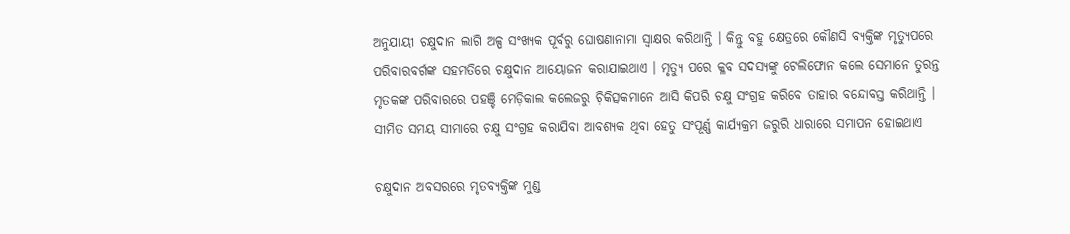ଅନୁଯାୟୀ ଚକ୍ଷୁଦାନ ଲାଗି ଅଳ୍ପ ସଂଖ୍ୟକ ପୂର୍ବରୁ ଘୋଷଣାନାମା ସ୍ୱାକ୍ଷର କରିଥାନ୍ତି । କିନ୍ତୁ ବହୁ କ୍ଷେତ୍ରରେ କୌଣସି ବ୍ୟକ୍ତିଙ୍କ ମୃତ୍ୟୁପରେ ପରିବାରବର୍ଗଙ୍କ ସହମତିରେ ଚକ୍ଷୁଦାନ ଆୟୋଜନ କରାଯାଇଥାଏ । ମୃତ୍ୟୁ ପରେ କ୍ଳବ ସଦସ୍ୟଙ୍କୁ ଟେଲିଫୋନ କଲେ ସେମାନେ ତୁରନ୍ତ ମୃତକଙ୍କ ପରିବାରରେ ପହଞ୍ଚି ମେଡ଼ିକାଲ କଲେଜରୁ ଚ଼ିକିତ୍ସକମାନେ ଆସି କିପରି ଚକ୍ଷୁ ସଂଗ୍ରହ କରିବେ ତାହାର ବନ୍ଦୋବସ୍ତ କରିଥାନ୍ତି । ସୀମିତ ସମୟ ସୀମାରେ ଚକ୍ଷୁ ସଂଗ୍ରହ କରାଯିବା ଆବଶ୍ୟକ ଥିବା ହେତୁ ସଂପୂର୍ଣ୍ଣ କାର୍ଯ୍ୟକ୍ରମ ଜରୁରି ଧାରାରେ ସମାପନ ହୋଇଥାଏ

ଚକ୍ଷୁଦାନ ଅବସରରେ ମୃତବ୍ୟକ୍ତିଙ୍କ ମୁଣ୍ଡ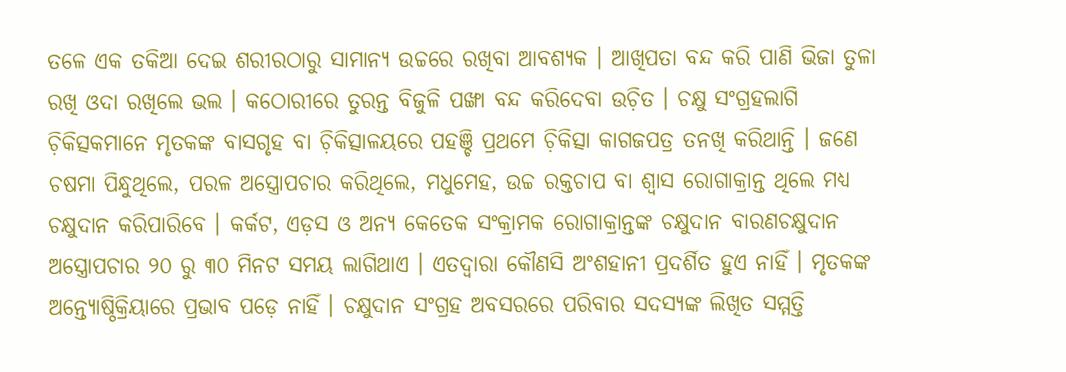ତଳେ ଏକ ତକିଆ ଦେଇ ଶରୀରଠାରୁ ସାମାନ୍ୟ ଉଚ୍ଚରେ ରଖିବା ଆବଶ୍ୟକ । ଆଖିପତା ବନ୍ଦ କରି ପାଣି ଭିଜା ତୁଳା ରଖି ଓଦା ରଖିଲେ ଭଲ । କଠୋରୀରେ ତୁରନ୍ତ ବିଜୁଳି ପଙ୍ଖା ବନ୍ଦ କରିଦେବା ଉଚ଼ିତ । ଚକ୍ଷୁ ସଂଗ୍ରହଲାଗି ଚ଼ିକିତ୍ସକମାନେ ମୃତକଙ୍କ ବାସଗୃହ ବା ଚ଼ିକିତ୍ସାଳୟରେ ପହଞ୍ଚି ପ୍ରଥମେ ଚ଼ିକିତ୍ସା କାଗଜପତ୍ର ତନଖି କରିଥାନ୍ତି । ଜଣେ ଚଷମା ପିନ୍ଧୁଥିଲେ, ପରଳ ଅସ୍ତ୍ରୋପଚାର କରିଥିଲେ, ମଧୁମେହ, ଉଚ୍ଚ ରକ୍ତଚାପ ବା ଶ୍ୱାସ ରୋଗାକ୍ରାନ୍ତ ଥିଲେ ମଧ୍ୟ ଚକ୍ଷୁଦାନ କରିପାରିବେ । କର୍କଟ, ଏଡ଼ସ ଓ ଅନ୍ୟ କେତେକ ସଂକ୍ରାମକ ରୋଗାକ୍ରାନ୍ତଙ୍କ ଚକ୍ଷୁଦାନ ବାରଣଚକ୍ଷୁଦାନ ଅସ୍ତ୍ରୋପଚାର ୨୦ ରୁ ୩୦ ମିନଟ ସମୟ ଲାଗିଥାଏ । ଏତଦ୍ୱାରା କୌଣସି ଅଂଶହାନୀ ପ୍ରଦର୍ଶିତ ହୁଏ ନାହିଁ । ମୃତକଙ୍କ ଅନ୍ତ୍ୟୋଷ୍ଠିକ୍ରିୟାରେ ପ୍ରଭାବ ପଡ଼େ ନାହିଁ । ଚକ୍ଷୁଦାନ ସଂଗ୍ରହ ଅବସରରେ ପରିବାର ସଦସ୍ୟଙ୍କ ଲିଖିତ ସମ୍ମତ୍ତି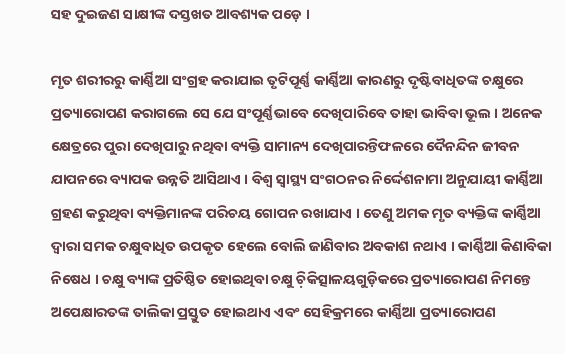ସହ ଦୁଇଜଣ ସାକ୍ଷୀଙ୍କ ଦସ୍ତଖତ ଆବଶ୍ୟକ ପଡ଼େ ।

ମୃତ ଶରୀରରୁ କାର୍ଣ୍ଣିଆ ସଂଗ୍ରହ କରାଯାଇ ତୃଟିପୂର୍ଣ୍ଣ କାର୍ଣ୍ଣିଆ କାରଣରୁ ଦୃଷ୍ଟିବାଧିତଙ୍କ ଚକ୍ଷୁରେ ପ୍ରତ୍ୟାରୋପଣ କରାଗଲେ ସେ ଯେ ସଂପୂର୍ଣ୍ଣଭାବେ ଦେଖିପାରିବେ ତାହା ଭାବିବା ଭୂଲ । ଅନେକ କ୍ଷେତ୍ରରେ ପୁରା ଦେଖିପାରୁ ନଥିବା ବ୍ୟକ୍ତି ସାମାନ୍ୟ ଦେଖିପାରନ୍ତିଫଳରେ ଦୈନନ୍ଦିନ ଜୀବନ ଯାପନରେ ବ୍ୟାପକ ଉନ୍ନତି ଆସିଥାଏ । ବିଶ୍ୱ ସ୍ୱାସ୍ଥ୍ୟ ସଂଗଠନର ନିର୍ଦ୍ଦେଶନାମା ଅନୁଯାୟୀ କାର୍ଣ୍ଣିଆ ଗ୍ରହଣ କରୁଥିବା ବ୍ୟକ୍ତିମାନଙ୍କ ପରିଚୟ ଗୋପନ ରଖାଯାଏ । ତେଣୁ ଅମକ ମୃତ ବ୍ୟକ୍ତିଙ୍କ କାର୍ଣ୍ଣିଆ ଦ୍ୱାରା ସମକ ଚକ୍ଷୁବାଧିତ ଉପକୃତ ହେଲେ ବୋଲି ଜାଣିବାର ଅବକାଶ ନଥାଏ । କାର୍ଣ୍ଣିଆ କିଣାବିକା ନିଷେଧ । ଚକ୍ଷୁ ବ୍ୟାଙ୍କ ପ୍ରତିଷ୍ଠିତ ହୋଇଥିବା ଚକ୍ଷୁ ଚ଼ିକିତ୍ସାଳୟଗୁଡ଼ିକରେ ପ୍ରତ୍ୟାରୋପଣ ନିମନ୍ତେ ଅପେକ୍ଷାରତଙ୍କ ତାଲିକା ପ୍ରସ୍ତୁତ ହୋଇଥାଏ ଏବଂ ସେହିକ୍ରମରେ କାର୍ଣ୍ଣିଆ ପ୍ରତ୍ୟାରୋପଣ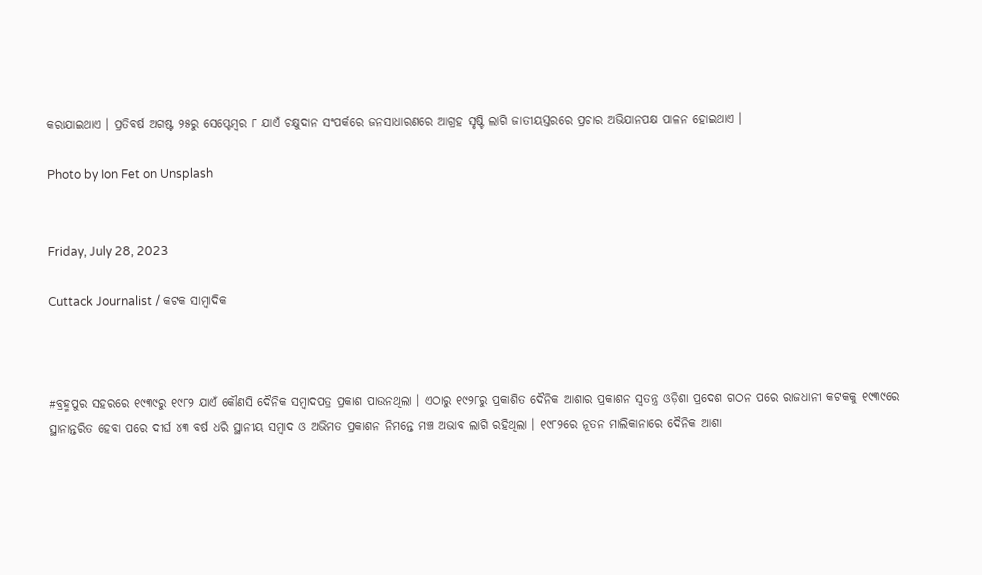କରାଯାଇଥାଏ । ପ୍ରତିବର୍ଷ ଅଗଷ୍ଟ ୨୫ରୁ ସେପ୍ଟେମ୍ୱର ୮ ଯାଏଁ ଚକ୍ଷୁଦାନ ସଂପର୍କରେ ଜନସାଧାରଣରେ ଆଗ୍ରହ ସୃଷ୍ଟି ଲାଗି ଜାତୀୟସ୍ତରରେ ପ୍ରଚାର ଅଭିଯାନପକ୍ଷ ପାଳନ ହୋଇଥାଏ ।

Photo by Ion Fet on Unsplash


Friday, July 28, 2023

Cuttack Journalist / କଟକ ସାମ୍ୱାଦିକ



#ବ୍ରହ୍ମପୁର ସହରରେ ୧୯୩୯ରୁ ୧୯୮୨ ଯାଏଁ କୌଣସି ଦୈନିକ ସମ୍ୱାଦପତ୍ର ପ୍ରକାଶ ପାଉନଥିଲା । ଏଠାରୁ ୧୯୨୮ରୁ ପ୍ରକାଶିତ ଦୈନିକ ଆଶାର ପ୍ରକାଶନ ସ୍ୱତନ୍ତ୍ର ଓଡ଼ିଶା ପ୍ରଦେଶ ଗଠନ ପରେ ରାଜଧାନୀ କଟକକୁ ୧୯୩୯ରେ ସ୍ଥାନାନ୍ତରିତ ହେବା ପରେ ଦୀର୍ଘ ୪୩ ବର୍ଷ ଧରି ସ୍ଥାନୀୟ ସମ୍ୱାଦ ଓ ଅଭିମତ ପ୍ରକାଶନ ନିମନ୍ତେ ମଞ୍ଚ ଅଭାବ ଲାଗି ରହିଥିଲା । ୧୯୮୨ରେ ନୂତନ ମାଲିକାନାରେ ଦୈନିକ ଆଶା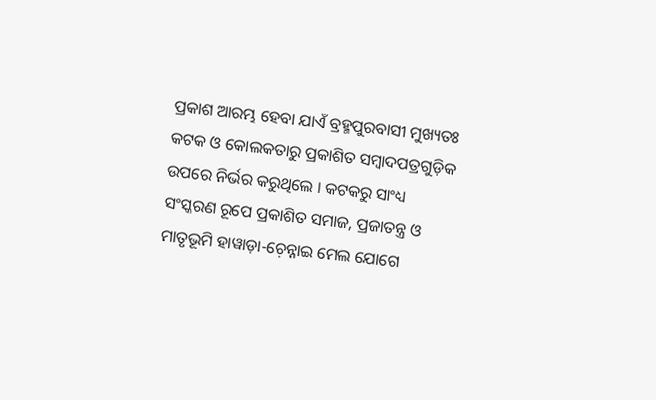ପ୍ରକାଶ ଆରମ୍ଭ ହେବା ଯାଏଁ ବ୍ରହ୍ମପୁରବାସୀ ମୁଖ୍ୟତଃ କଟକ ଓ କୋଲକତାରୁ ପ୍ରକାଶିତ ସମ୍ୱାଦପତ୍ରଗୁଡ଼ିକ ଉପରେ ନିର୍ଭର କରୁଥିଲେ । କଟକରୁ ସାଂଧ୍ୟ ସଂସ୍କରଣ ରୂପେ ପ୍ରକାଶିତ ସମାଜ, ପ୍ରଜାତନ୍ତ୍ର ଓ ମାତୃଭୂମି ହାୱାଡ଼ା-ଚ଼େନ୍ନାଇ ମେଲ ଯୋଗେ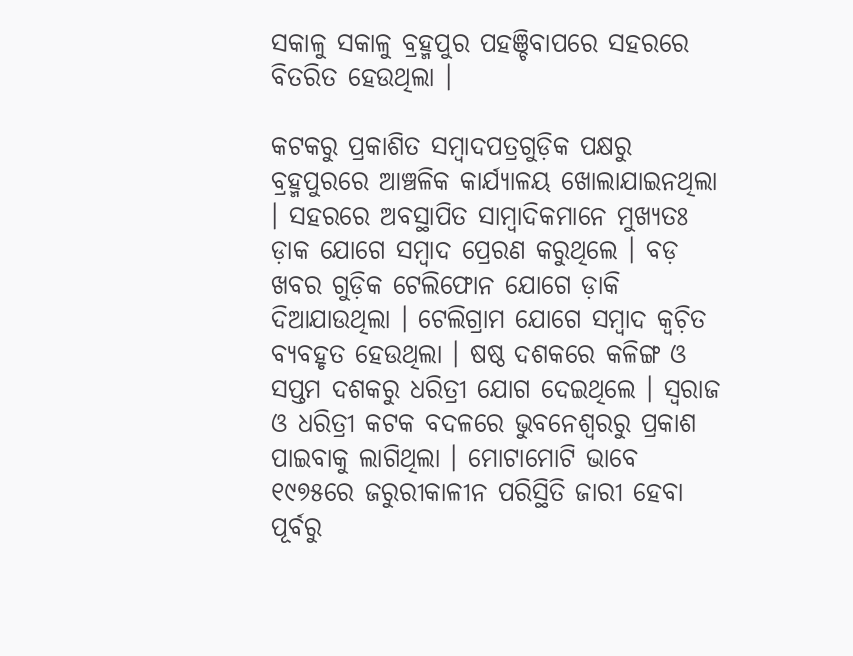ସକାଳୁ ସକାଳୁ ବ୍ରହ୍ମପୁର ପହଞ୍ଚିବାପରେ ସହରରେ ବିତରିତ ହେଉଥିଲା ।

କଟକରୁ ପ୍ରକାଶିତ ସମ୍ୱାଦପତ୍ରଗୁଡ଼ିକ ପକ୍ଷରୁ ବ୍ରହ୍ମପୁରରେ ଆଞ୍ଚଳିକ କାର୍ଯ୍ୟାଳୟ ଖୋଲାଯାଇନଥିଲା । ସହରରେ ଅବସ୍ଥାପିତ ସାମ୍ୱାଦିକମାନେ ମୁଖ୍ୟତଃ ଡ଼ାକ ଯୋଗେ ସମ୍ୱାଦ ପ୍ରେରଣ କରୁଥିଲେ । ବଡ଼ ଖବର ଗୁଡ଼ିକ ଟେଲିଫୋନ ଯୋଗେ ଡ଼ାକି ଦିଆଯାଉଥିଲା । ଟେଲିଗ୍ରାମ ଯୋଗେ ସମ୍ୱାଦ କ୍ୱଚ଼ିତ ବ୍ୟବହୃତ ହେଉଥିଲା । ଷଷ୍ଠ ଦଶକରେ କଳିଙ୍ଗ ଓ ସପ୍ତମ ଦଶକରୁ ଧରିତ୍ରୀ ଯୋଗ ଦେଇଥିଲେ । ସ୍ୱରାଜ ଓ ଧରିତ୍ରୀ କଟକ ବଦଳରେ ଭୁବନେଶ୍ୱରରୁ ପ୍ରକାଶ ପାଇବାକୁ ଲାଗିଥିଲା । ମୋଟାମୋଟି ଭାବେ ୧୯୭୫ରେ ଜରୁରୀକାଳୀନ ପରିସ୍ଥିତି ଜାରୀ ହେବା ପୂର୍ବରୁ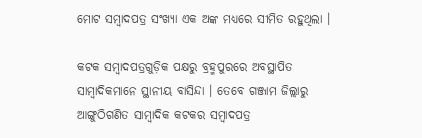ମୋଟ ସମ୍ୱାଦପତ୍ର ସଂଖ୍ୟା ଏକ ଅଙ୍କ ମଧ୍ୟରେ ସୀମିତ ରହୁଥିଲା ।

କଟକ ସମ୍ୱାଦପତ୍ରଗୁଡ଼ିକ ପକ୍ଷରୁ ବ୍ରହ୍ମପୁରରେ ଅବସ୍ଥାପିତ ସାମ୍ୱାଦିକମାନେ ସ୍ଥାନୀୟ ବାସିନ୍ଦା । ତେବେ ଗଞ୍ଜାମ ଜିଲ୍ଲାରୁ ଆଙ୍ଗୁଠିଗଣିତ ସାମ୍ୱାଦିକ କଟକର ସମ୍ୱାଦପତ୍ର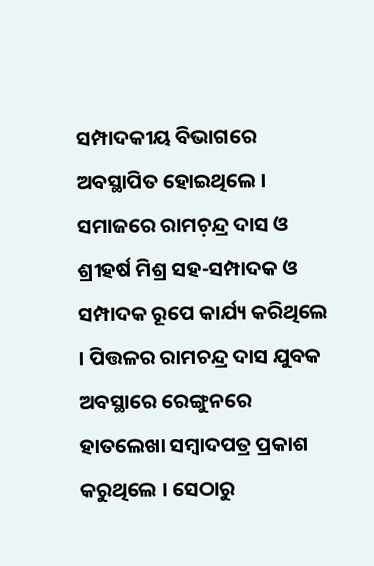ସମ୍ପାଦକୀୟ ବିଭାଗରେ ଅବସ୍ଥାପିତ ହୋଇଥିଲେ । ସମାଜରେ ରାମଚ଼ନ୍ଦ୍ର ଦାସ ଓ ଶ୍ରୀହର୍ଷ ମିଶ୍ର ସହ-ସମ୍ପାଦକ ଓ ସମ୍ପାଦକ ରୂପେ କାର୍ଯ୍ୟ କରିଥିଲେ । ପିତ୍ତଳର ରାମଚନ୍ଦ୍ର ଦାସ ଯୁବକ ଅବସ୍ଥାରେ ରେଙ୍ଗୁନରେ ହାତଲେଖା ସମ୍ୱାଦପତ୍ର ପ୍ରକାଶ କରୁଥିଲେ । ସେଠାରୁ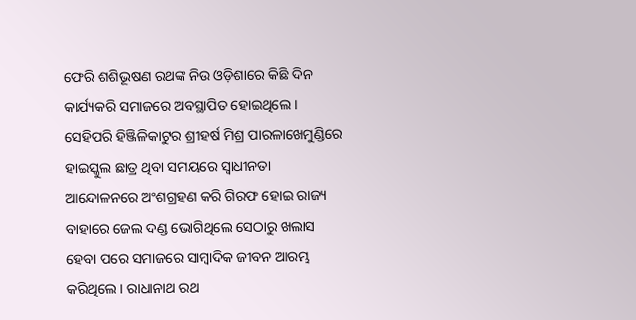ଫେରି ଶଶିଭୂଷଣ ରଥଙ୍କ ନିଉ ଓଡ଼ିଶାରେ କିଛି ଦିନ କାର୍ଯ୍ୟକରି ସମାଜରେ ଅବସ୍ଥାପିତ ହୋଇଥିଲେ । ସେହିପରି ହିଞ୍ଜିଳିକାଟୁର ଶ୍ରୀହର୍ଷ ମିଶ୍ର ପାରଳାଖେମୁଣ୍ଡିରେ ହାଇସ୍କୁଲ ଛାତ୍ର ଥିବା ସମୟରେ ସ୍ୱାଧୀନତା ଆନ୍ଦୋଳନରେ ଅଂଶଗ୍ରହଣ କରି ଗିରଫ ହୋଇ ରାଜ୍ୟ ବାହାରେ ଜେଲ ଦଣ୍ଡ ଭୋଗିଥିଲେ ସେଠାରୁ ଖଲାସ ହେବା ପରେ ସମାଜରେ ସାମ୍ୱାଦିକ ଜୀବନ ଆରମ୍ଭ କରିଥିଲେ । ରାଧାନାଥ ରଥ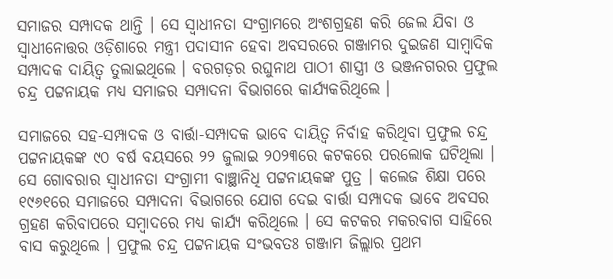ସମାଜର ସମ୍ପାଦକ ଥାନ୍ତି । ସେ ସ୍ୱାଧୀନତା ସଂଗ୍ରାମରେ ଅଂଶଗ୍ରହଣ କରି ଜେଲ ଯିବା ଓ ସ୍ୱାଧୀନୋତ୍ତର ଓଡ଼ିଶାରେ ମନ୍ତ୍ରୀ ପଦାସୀନ ହେବା ଅବସରରେ ଗଞ୍ଜାମର ଦୁଇଜଣ ସାମ୍ୱାଦିକ ସମ୍ପାଦକ ଦାୟିତ୍ୱ ତୁଲାଇଥିଲେ । ବରଗଡ଼ର ରଘୁନାଥ ପାଠୀ ଶାସ୍ତ୍ରୀ ଓ ଭଞ୍ଜନଗରର ପ୍ରଫୁଲ ଚନ୍ଦ୍ର ପଟ୍ଟନାୟକ ମଧ୍ୟ ସମାଜର ସମ୍ପାଦନା ବିଭାଗରେ କାର୍ଯ୍ୟକରିଥିଲେ ।

ସମାଜରେ ସହ-ସମ୍ପାଦକ ଓ ବାର୍ତ୍ତା-ସମ୍ପାଦକ ଭାବେ ଦାୟିତ୍ୱ ନିର୍ବାହ କରିଥିବା ପ୍ରଫୁଲ ଚନ୍ଦ୍ର ପଟ୍ଟନାୟକଙ୍କ ୯୦ ବର୍ଷ ବୟସରେ ୨୨ ଜୁଲାଇ ୨୦୨୩ରେ କଟକରେ ପରଲୋକ ଘଟିଥିଲା । ସେ ଗୋବରାର ସ୍ୱାଧୀନତା ସଂଗ୍ରାମୀ ବାଞ୍ଛାନିଧି ପଟ୍ଟନାୟକଙ୍କ ପୁତ୍ର । କଲେଜ ଶିକ୍ଷା ପରେ ୧୯୬୧ରେ ସମାଜରେ ସମ୍ପାଦନା ବିଭାଗରେ ଯୋଗ ଦେଇ ବାର୍ତ୍ତା ସମ୍ପାଦକ ଭାବେ ଅବସର ଗ୍ରହଣ କରିବାପରେ ସମ୍ୱାଦରେ ମଧ୍ୟ କାର୍ଯ୍ୟ କରିଥିଲେ । ସେ କଟକର ମକରବାଗ ସାହିରେ ବାସ କରୁଥିଲେ । ପ୍ରଫୁଲ ଚନ୍ଦ୍ର ପଟ୍ଟନାୟକ ସଂଭବତଃ ଗଞ୍ଜାମ ଜିଲ୍ଲାର ପ୍ରଥମ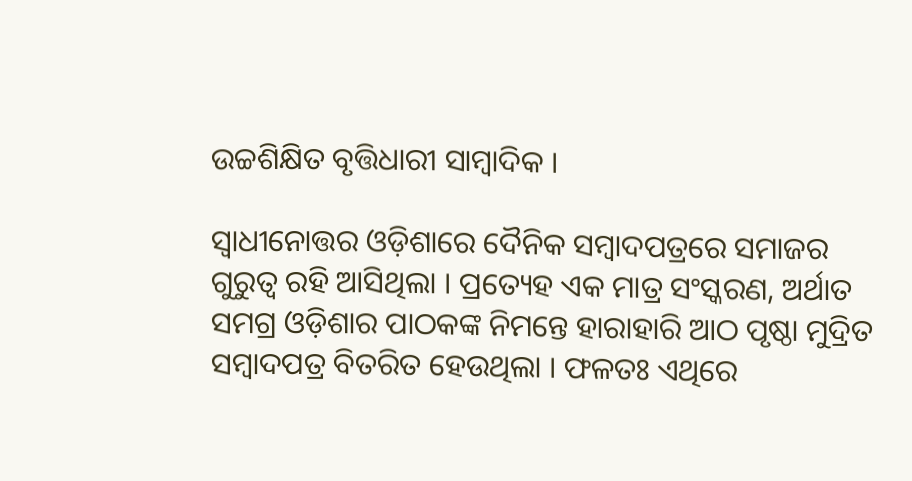ଉଚ୍ଚଶିକ୍ଷିତ ବୃତ୍ତିଧାରୀ ସାମ୍ୱାଦିକ ।

ସ୍ୱାଧୀନୋତ୍ତର ଓଡ଼ିଶାରେ ଦୈନିକ ସମ୍ୱାଦପତ୍ରରେ ସମାଜର ଗୁରୁତ୍ୱ ରହି ଆସିଥିଲା । ପ୍ରତ୍ୟେହ ଏକ ମାତ୍ର ସଂସ୍କରଣ, ଅର୍ଥାତ ସମଗ୍ର ଓଡ଼ିଶାର ପାଠକଙ୍କ ନିମନ୍ତେ ହାରାହାରି ଆଠ ପୃଷ୍ଠା ମୁଦ୍ରିତ ସମ୍ୱାଦପତ୍ର ବିତରିତ ହେଉଥିଲା । ଫଳତଃ ଏଥିରେ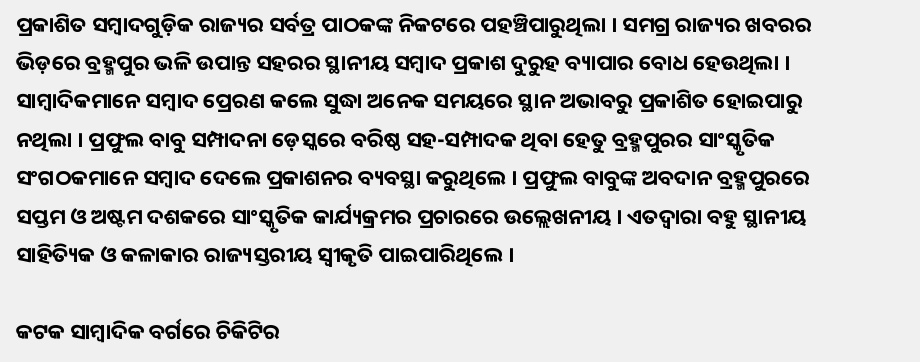ପ୍ରକାଶିତ ସମ୍ୱାଦଗୁଡ଼ିକ ରାଜ୍ୟର ସର୍ବତ୍ର ପାଠକଙ୍କ ନିକଟରେ ପହଞ୍ଚିପାରୁଥିଲା । ସମଗ୍ର ରାଜ୍ୟର ଖବରର ଭିଡ଼ରେ ବ୍ରହ୍ମପୁର ଭଳି ଉପାନ୍ତ ସହରର ସ୍ଥାନୀୟ ସମ୍ୱାଦ ପ୍ରକାଶ ଦୁରୁହ ବ୍ୟାପାର ବୋଧ ହେଉଥିଲା । ସାମ୍ୱାଦିକମାନେ ସମ୍ୱାଦ ପ୍ରେରଣ କଲେ ସୁଦ୍ଧା ଅନେକ ସମୟରେ ସ୍ଥାନ ଅଭାବରୁ ପ୍ରକାଶିତ ହୋଇପାରୁ ନଥିଲା । ପ୍ରଫୁଲ ବାବୁ ସମ୍ପାଦନା ଡ଼େସ୍କରେ ବରିଷ୍ଠ ସହ-ସମ୍ପାଦକ ଥିବା ହେତୁ ବ୍ରହ୍ମପୁରର ସାଂସ୍କୃତିକ ସଂଗଠକମାନେ ସମ୍ୱାଦ ଦେଲେ ପ୍ରକାଶନର ବ୍ୟବସ୍ଥା କରୁଥିଲେ । ପ୍ରଫୁଲ ବାବୁଙ୍କ ଅବଦାନ ବ୍ରହ୍ମପୁରରେ ସପ୍ତମ ଓ ଅଷ୍ଟମ ଦଶକରେ ସାଂସ୍କୃତିକ କାର୍ଯ୍ୟକ୍ରମର ପ୍ରଚାରରେ ଉଲ୍ଲେଖନୀୟ । ଏତଦ୍ୱାରା ବହୁ ସ୍ଥାନୀୟ ସାହିତ୍ୟିକ ଓ କଳାକାର ରାଜ୍ୟସ୍ତରୀୟ ସ୍ୱୀକୃତି ପାଇପାରିଥିଲେ ।

କଟକ ସାମ୍ୱାଦିକ ବର୍ଗରେ ଚିକିଟିର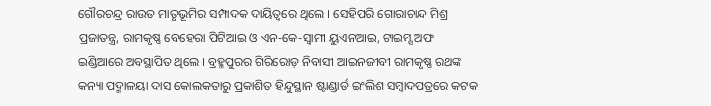ଗୌରଚନ୍ଦ୍ର ରାଉତ ମାତୃଭୂମିର ସମ୍ପାଦକ ଦାୟିତ୍ୱରେ ଥିଲେ । ସେହିପରି ଗୋରାଚାନ୍ଦ ମିଶ୍ର ପ୍ରଜାତନ୍ତ୍ର, ରାମକୃଷ୍ଣ ବେହେରା ପିଟିଆଇ ଓ ଏନ-କେ-ସ୍ୱାମୀ ୟୁଏନଆଇ, ଟାଇମ୍ସ ଅଫ ଇଣ୍ଡିଆରେ ଅବସ୍ଥାପିତ ଥିଲେ । ବ୍ରହ୍ମପୁରର ଗିରିରୋଡ଼ ନିବାସୀ ଆଇନଜୀବୀ ରାମକୃଷ୍ଣ ରଥଙ୍କ କନ୍ୟା ପଦ୍ମାଳୟା ଦାସ କୋଲକତାରୁ ପ୍ରକାଶିତ ହିନ୍ଦୁସ୍ଥାନ ଷ୍ଟାଣ୍ଡାର୍ଡ ଇଂଲିଶ ସମ୍ୱାଦପତ୍ରରେ କଟକ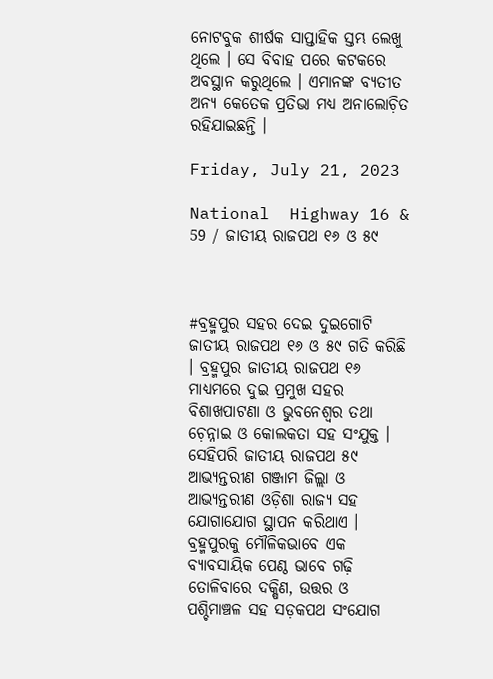ନୋଟବୁକ ଶୀର୍ଷକ ସାପ୍ତାହିକ ସ୍ତମ୍ଭ ଲେଖୁ ଥିଲେ । ସେ ବିବାହ ପରେ କଟକରେ ଅବସ୍ଥାନ କରୁଥିଲେ । ଏମାନଙ୍କ ବ୍ୟତୀତ ଅନ୍ୟ କେତେକ ପ୍ରତିଭା ମଧ୍ୟ ଅନାଲୋଚ଼ିତ ରହିଯାଇଛନ୍ତି ।

Friday, July 21, 2023

National  Highway 16 & 59 / ଜାତୀୟ ରାଜପଥ ୧୬ ଓ ୫୯



#ବ୍ରହ୍ମପୁର ସହର ଦେଇ ଦୁଇଗୋଟି ଜାତୀୟ ରାଜପଥ ୧୬ ଓ ୫୯ ଗତି କରିଛି । ବ୍ରହ୍ମପୁର ଜାତୀୟ ରାଜପଥ ୧୬ ମାଧ୍ୟମରେ ଦୁଇ ପ୍ରମୁଖ ସହର ବିଶାଖପାଟଣା ଓ ଭୁବନେଶ୍ୱର ତଥା ଚ଼େନ୍ନାଇ ଓ କୋଲକତା ସହ ସଂଯୁକ୍ତ । ସେହିପରି ଜାତୀୟ ରାଜପଥ ୫୯ ଆଭ୍ୟନ୍ତରୀଣ ଗଞ୍ଜାମ ଜିଲ୍ଲା ଓ ଆଭ୍ୟନ୍ତରୀଣ ଓଡ଼ିଶା ରାଜ୍ୟ ସହ ଯୋଗାଯୋଗ ସ୍ଥାପନ କରିଥାଏ । ବ୍ରହ୍ମପୁରକୁ ମୌଳିକଭାବେ ଏକ ବ୍ୟାବସାୟିକ ପେଣ୍ଠ ଭାବେ ଗଢ଼ି ତୋଳିବାରେ ଦକ୍ଷିଣ, ଉତ୍ତର ଓ ପଶ୍ଚିମାଞ୍ଚଳ ସହ ସଡ଼କପଥ ସଂଯୋଗ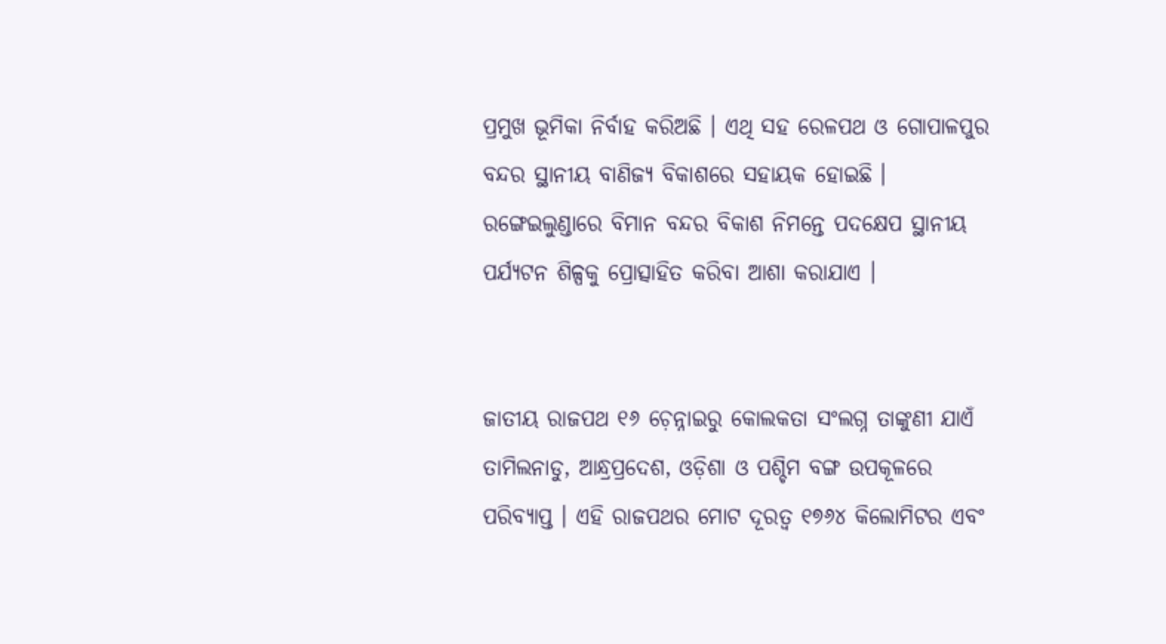ପ୍ରମୁଖ ଭୂମିକା ନିର୍ବାହ କରିଅଛି । ଏଥି ସହ ରେଳପଥ ଓ ଗୋପାଳପୁର ବନ୍ଦର ସ୍ଥାନୀୟ ବାଣିଜ୍ୟ ବିକାଶରେ ସହାୟକ ହୋଇଛି । ରଙ୍ଗେଇଲୁଣ୍ଡାରେ ବିମାନ ବନ୍ଦର ବିକାଶ ନିମନ୍ତେ ପଦକ୍ଷେପ ସ୍ଥାନୀୟ ପର୍ଯ୍ୟଟନ ଶିଳ୍ପକୁ ପ୍ରୋତ୍ସାହିତ କରିବା ଆଶା କରାଯାଏ ।


ଜାତୀୟ ରାଜପଥ ୧୬ ଚ଼େନ୍ନାଇରୁ କୋଲକତା ସଂଲଗ୍ନ ତାଙ୍କୁଣୀ ଯାଏଁ ତାମିଲନାଡୁ, ଆନ୍ଧ୍ରପ୍ରଦେଶ, ଓଡ଼ିଶା ଓ ପଶ୍ଚିମ ବଙ୍ଗ ଉପକୂଳରେ ପରିବ୍ୟାପ୍ତ । ଏହି ରାଜପଥର ମୋଟ ଦୂରତ୍ୱ ୧୭୬୪ କିଲୋମିଟର ଏବଂ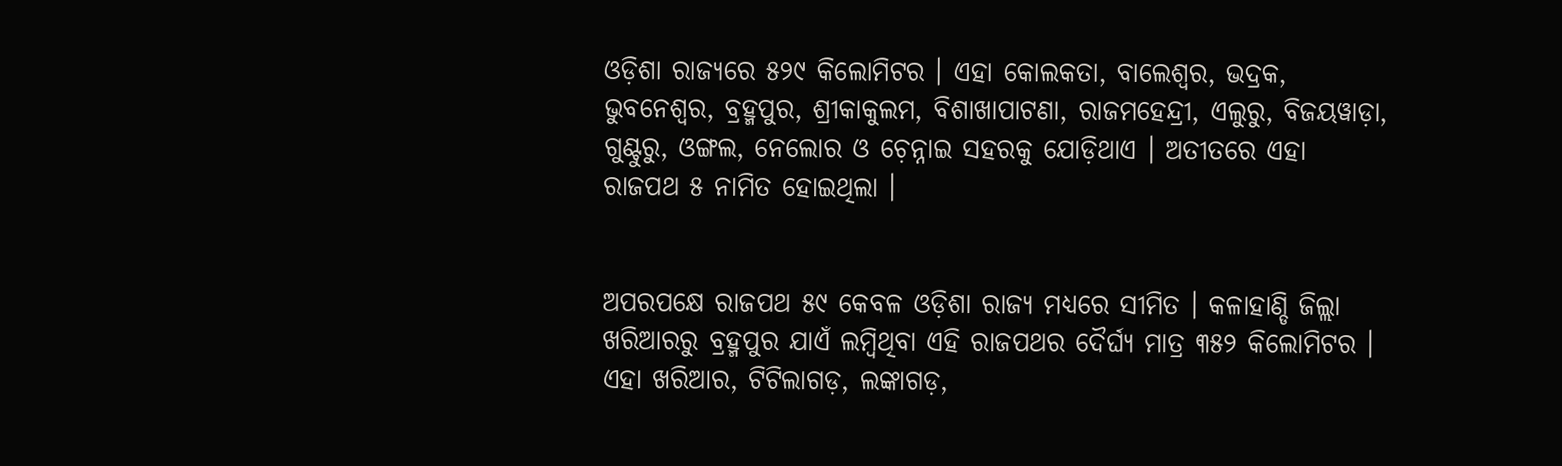ଓଡ଼ିଶା ରାଜ୍ୟରେ ୫୨୯ କିଲୋମିଟର । ଏହା କୋଲକତା, ବାଲେଶ୍ୱର, ଭଦ୍ରକ, ଭୁବନେଶ୍ୱର, ବ୍ରହ୍ମପୁର, ଶ୍ରୀକାକୁଲମ, ବିଶାଖାପାଟଣା, ରାଜମହେନ୍ଦ୍ରୀ, ଏଲୁରୁ, ବିଜୟୱାଡ଼ା, ଗୁଣ୍ଟୁରୁ, ଓଙ୍ଗଲ, ନେଲୋର ଓ ଚ଼େନ୍ନାଇ ସହରକୁ ଯୋଡ଼ିଥାଏ । ଅତୀତରେ ଏହା ରାଜପଥ ୫ ନାମିତ ହୋଇଥିଲା ।


ଅପରପକ୍ଷେ ରାଜପଥ ୫୯ କେବଳ ଓଡ଼ିଶା ରାଜ୍ୟ ମଧ୍ୟରେ ସୀମିତ । କଳାହାଣ୍ଡି ଜିଲ୍ଲା ଖରିଆରରୁ ବ୍ରହ୍ମପୁର ଯାଏଁ ଲମ୍ୱିଥିବା ଏହି ରାଜପଥର ଦୈର୍ଘ୍ୟ ମାତ୍ର ୩୫୨ କିଲୋମିଟର । ଏହା ଖରିଆର, ଟିଟିଲାଗଡ଼, ଲଙ୍କାଗଡ଼,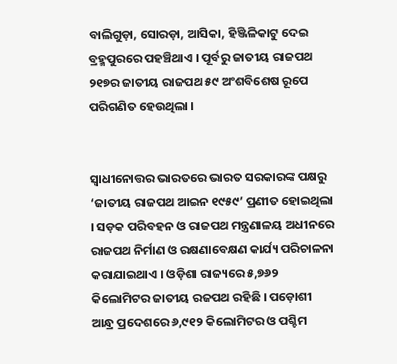ବାଲିଗୁଡ଼ା, ସୋରଡ଼ା, ଆସିକା, ହିଞ୍ଜିଳିକାଟୁ ଦେଇ ବ୍ରହ୍ମପୁରରେ ପହଞ୍ଚିଥାଏ । ପୂର୍ବରୁ ଜାତୀୟ ରାଜପଥ ୨୧୭ର ଜାତୀୟ ରାଜପଥ ୫୯ ଅଂଶବିଶେଷ ରୂପେ ପରିଗଣିତ ହେଉଥିଲା ।


ସ୍ୱାଧୀନୋତ୍ତର ଭାରତରେ ଭାରତ ସରକାରଙ୍କ ପକ୍ଷରୁ ‘ଜାତୀୟ ରାଜପଥ ଆଇନ ୧୯୫୯’ ପ୍ରଣୀତ ହୋଇଥିଲା । ସଡ଼କ ପରିବହନ ଓ ରାଜପଥ ମନ୍ତ୍ରଣାଳୟ ଅଧୀନରେ ରାଜପଥ ନିର୍ମାଣ ଓ ରକ୍ଷଣାବେକ୍ଷଣ କାର୍ଯ୍ୟ ପରିଚାଳନା କରାଯାଇଥାଏ । ଓଡ଼ିଶା ରାଜ୍ୟରେ ୫,୭୬୨ କିଲୋମିଟର ଜାତୀୟ ରଜପଥ ରହିଛି । ପଡ଼ୋଶୀ ଆନ୍ଧ୍ର ପ୍ରଦେଶରେ ୬,୯୧୨ କିଲୋମିଟର ଓ ପଶ୍ଚିମ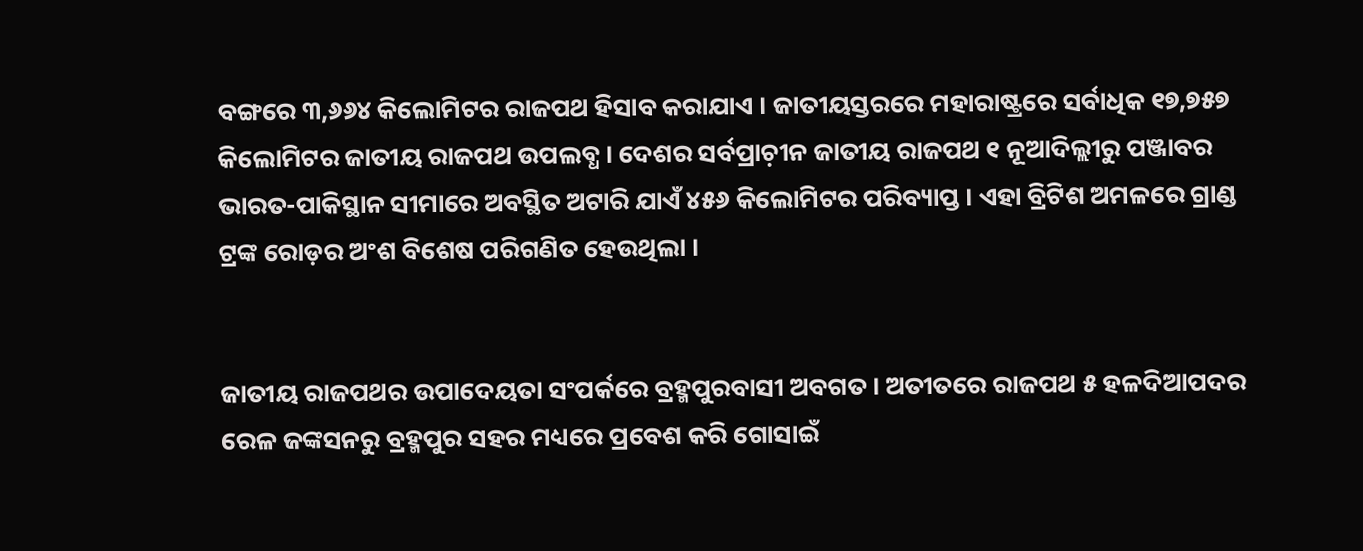ବଙ୍ଗରେ ୩,୬୬୪ କିଲୋମିଟର ରାଜପଥ ହିସାବ କରାଯାଏ । ଜାତୀୟସ୍ତରରେ ମହାରାଷ୍ଟ୍ରରେ ସର୍ବାଧିକ ୧୭,୭୫୭ କିଲୋମିଟର ଜାତୀୟ ରାଜପଥ ଉପଲବ୍ଧ । ଦେଶର ସର୍ବପ୍ରାଚ଼ୀନ ଜାତୀୟ ରାଜପଥ ୧ ନୂଆଦିଲ୍ଲୀରୁ ପଞ୍ଜାବର ଭାରତ-ପାକିସ୍ଥାନ ସୀମାରେ ଅବସ୍ଥିତ ଅଟାରି ଯାଏଁ ୪୫୬ କିଲୋମିଟର ପରିବ୍ୟାପ୍ତ । ଏହା ବ୍ରିଟିଶ ଅମଳରେ ଗ୍ରାଣ୍ଡ ଟ୍ରଙ୍କ ରୋଡ଼ର ଅଂଶ ବିଶେଷ ପରିଗଣିତ ହେଉଥିଲା ।


ଜାତୀୟ ରାଜପଥର ଉପାଦେୟତା ସଂପର୍କରେ ବ୍ରହ୍ମପୁରବାସୀ ଅବଗତ । ଅତୀତରେ ରାଜପଥ ୫ ହଳଦିଆପଦର ରେଳ ଜଙ୍କସନରୁ ବ୍ରହ୍ମପୁର ସହର ମଧ୍ୟରେ ପ୍ରବେଶ କରି ଗୋସାଇଁ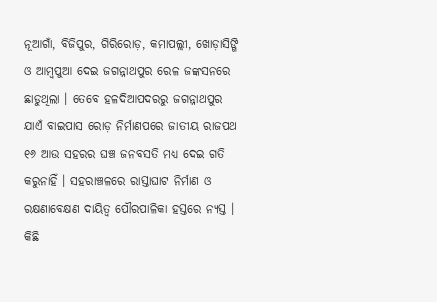ନୂଆଗାଁ, ବିଜିପୁର, ଗିରିରୋଡ଼, କମାପଲ୍ଲୀ, ଖୋଡ଼ାସିଙ୍ଗି ଓ ଆମ୍ୱପୁଆ ଦେଇ ଜଗନ୍ନାଥପୁର ରେଳ ଜଙ୍କସନରେ ଛାଡୁଥିଲା । ତେବେ ହଳଦିଆପଦରରୁ ଜଗନ୍ନାଥପୁର ଯାଏଁ ବାଇପାସ ରୋଡ଼ ନିର୍ମାଣପରେ ଜାତୀୟ ରାଜପଥ ୧୬ ଆଉ ସହରର ଘଞ୍ଚ ଜନବସତି ମଧ୍ୟ ଦେଇ ଗତି କରୁନାହିଁ । ସହରାଞ୍ଚଳରେ ରାସ୍ତାଘାଟ ନିର୍ମାଣ ଓ ରକ୍ଷଣାବେକ୍ଷଣ ଦାୟିତ୍ୱ ପୌରପାଳିକା ହସ୍ତରେ ନ୍ୟସ୍ତ । କିଛି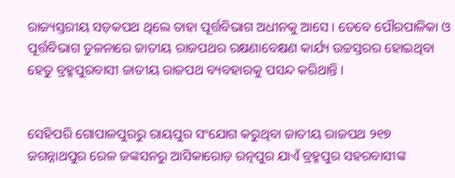ରାଜ୍ୟସ୍ତରୀୟ ସଡ଼କପଥ ଥିଲେ ତାହା ପୂର୍ତ୍ତବିଭାଗ ଅଧୀନକୁ ଆସେ । ତେବେ ପୌରପାଳିକା ଓ ପୂର୍ତ୍ତବିଭାଗ ତୁଳନାରେ ଜାତୀୟ ରାଜପଥର ରକ୍ଷଣାବେକ୍ଷଣ କାର୍ଯ୍ୟ ଉଚ୍ଚସ୍ତରର ହୋଇଥିବା ହେତୁ ବ୍ରହ୍ମପୁରବାସୀ ଜାତୀୟ ରାଜପଥ ବ୍ୟବହାରକୁ ପସନ୍ଦ କରିଥାନ୍ତି ।


ସେହିପରି ଗୋପାଳପୁରରୁ ରାୟପୁର ସଂଯୋଗ କରୁଥିବା ଜାତୀୟ ରାଜପଥ ୨୧୭ ଜଗନ୍ନାଥପୁର ରେଳ ଜଙ୍କସନରୁ ଆସିକାରୋଡ଼ ରତ୍ନପୁର ଯାଏଁ ବ୍ରହ୍ମପୁର ସହରବାସୀଙ୍କ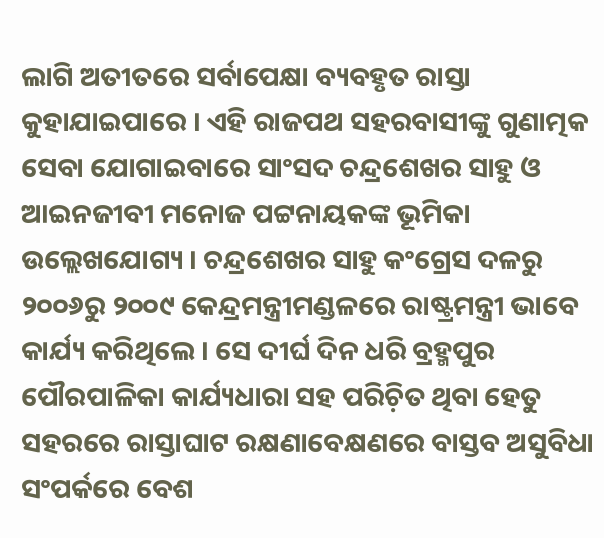ଲାଗି ଅତୀତରେ ସର୍ବାପେକ୍ଷା ବ୍ୟବହୃତ ରାସ୍ତା କୁହାଯାଇପାରେ । ଏହି ରାଜପଥ ସହରବାସୀଙ୍କୁ ଗୁଣାତ୍ମକ ସେବା ଯୋଗାଇବାରେ ସାଂସଦ ଚନ୍ଦ୍ରଶେଖର ସାହୁ ଓ ଆଇନଜୀବୀ ମନୋଜ ପଟ୍ଟନାୟକଙ୍କ ଭୂମିକା ଉଲ୍ଲେଖଯୋଗ୍ୟ । ଚନ୍ଦ୍ରଶେଖର ସାହୁ କଂଗ୍ରେସ ଦଳରୁ ୨୦୦୬ରୁ ୨୦୦୯ କେନ୍ଦ୍ରମନ୍ତ୍ରୀମଣ୍ଡଳରେ ରାଷ୍ଟ୍ରମନ୍ତ୍ରୀ ଭାବେ କାର୍ଯ୍ୟ କରିଥିଲେ । ସେ ଦୀର୍ଘ ଦିନ ଧରି ବ୍ରହ୍ମପୁର ପୌରପାଳିକା କାର୍ଯ୍ୟଧାରା ସହ ପରିଚ଼ିତ ଥିବା ହେତୁ ସହରରେ ରାସ୍ତାଘାଟ ରକ୍ଷଣାବେକ୍ଷଣରେ ବାସ୍ତବ ଅସୁବିଧା ସଂପର୍କରେ ବେଶ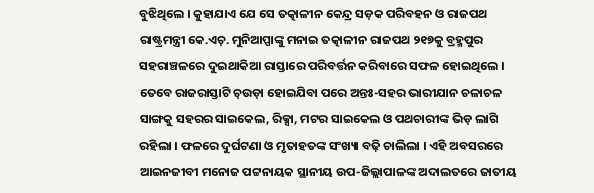ବୁଝିଥିଲେ । କୁହାଯାଏ ଯେ ସେ ତତ୍କାଳୀନ କେନ୍ଦ୍ର ସଡ଼କ ପରିବହନ ଓ ରାଜପଥ ରାଷ୍ଟ୍ରମନ୍ତ୍ରୀ କେ.ଏଚ଼. ମୁନିଆପ୍ପାଙ୍କୁ ମନାଇ ତତ୍କାଳୀନ ରାଜପଥ ୨୧୭କୁ ବ୍ରହ୍ମପୁର ସହରାଞ୍ଚଳରେ ଦୁଇଥାକିଆ ରାସ୍ତାରେ ପରିବର୍ତ୍ତନ କରିବାରେ ସଫଳ ହୋଇଥିଲେ । ତେବେ ରାଜରାସ୍ତାଟି ଚ଼ଉଡ଼ା ହୋଇଯିବା ପରେ ଅନ୍ତଃ-ସହର ଭାରୀଯାନ ଚଳାଚଳ ସାଙ୍ଗକୁ ସହରର ସାଇକେଲ, ରିକ୍ସା, ମଟର ସାଇକେଲ ଓ ପଥଚାରୀଙ୍କ ଭିଡ଼ ଲାଗି ରହିଲା । ଫଳରେ ଦୁର୍ଘଟଣା ଓ ମୃତାହତଙ୍କ ସଂଖ୍ୟା ବଢ଼ି ଚାଲିଲା । ଏହି ଅବସରରେ ଆଇନଜୀବୀ ମନୋଜ ପଟ୍ଟନାୟକ ସ୍ଥାନୀୟ ଉପ-ଜିଲ୍ଲାପାଳଙ୍କ ଅଦାଲତରେ ଜାତୀୟ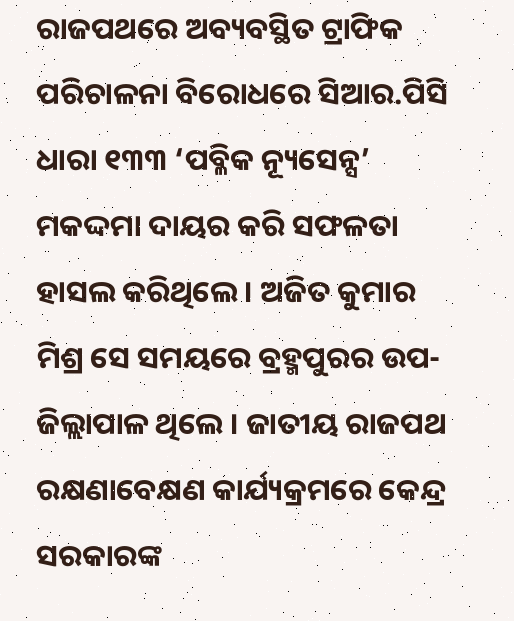ରାଜପଥରେ ଅବ୍ୟବସ୍ଥିତ ଟ୍ରାଫିକ ପରିଚାଳନା ବିରୋଧରେ ସିଆର.ପିସି ଧାରା ୧୩୩ ‘ପବ୍ଳିକ ନ୍ୟୂସେନ୍ସ’ ମକଦ୍ଦମା ଦାୟର କରି ସଫଳତା ହାସଲ କରିଥିଲେ । ଅଜିତ କୁମାର ମିଶ୍ର ସେ ସମୟରେ ବ୍ରହ୍ମପୁରର ଉପ-ଜିଲ୍ଲାପାଳ ଥିଲେ । ଜାତୀୟ ରାଜପଥ ରକ୍ଷଣାବେକ୍ଷଣ କାର୍ଯ୍ୟକ୍ରମରେ କେନ୍ଦ୍ର ସରକାରଙ୍କ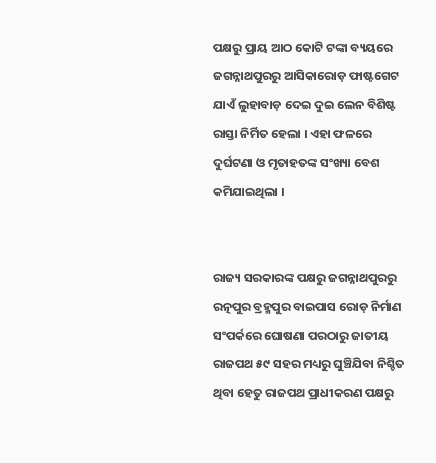ପକ୍ଷରୁ ପ୍ରାୟ ଆଠ କୋଟି ଟଙ୍କା ବ୍ୟୟରେ ଜଗନ୍ନାଥପୁରରୁ ଆସିକାରୋଡ଼ ଫାଷ୍ଟଗେଟ ଯାଏଁ ଲୁହାବାଡ଼ ଦେଇ ଦୁଇ ଲେନ ବିଶିଷ୍ଟ ରାସ୍ତା ନିର୍ମିତ ହେଲା । ଏହା ଫଳରେ ଦୁର୍ଘଟଣା ଓ ମୃତାହତଙ୍କ ସଂଖ୍ୟା ବେଶ କମିଯାଇଥିଲା ।


ରାଜ୍ୟ ସରକାରଙ୍କ ପକ୍ଷରୁ ଜଗନ୍ନାଥପୁରରୁ ରତ୍ନପୁର ବ୍ରହ୍ମପୁର ବାଇପାସ ରୋଡ଼ ନିର୍ମାଣ ସଂପର୍କରେ ଘୋଷଣା ପରଠାରୁ ଜାତୀୟ ରାଜପଥ ୫୯ ସହର ମଧ୍ୟରୁ ଘୁଞ୍ଚିଯିବା ନିଶ୍ଚିତ ଥିବା ହେତୁ ରାଜପଥ ପ୍ରାଧୀକରଣ ପକ୍ଷରୁ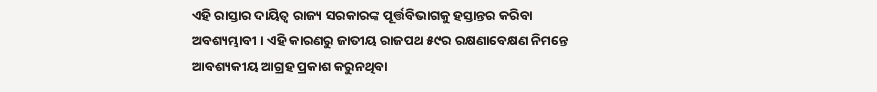ଏହି ରାସ୍ତାର ଦାୟିତ୍ୱ ରାଜ୍ୟ ସରକାରଙ୍କ ପୂର୍ତ୍ତବିଭାଗକୁ ହସ୍ତାନ୍ତର କରିବା ଅବଶ୍ୟମ୍ଭାବୀ । ଏହି କାରଣରୁ ଜାତୀୟ ରାଜପଥ ୫୯ର ରକ୍ଷଣାବେକ୍ଷଣ ନିମନ୍ତେ ଆବଶ୍ୟକୀୟ ଆଗ୍ରହ ପ୍ରକାଶ କରୁନଥିବା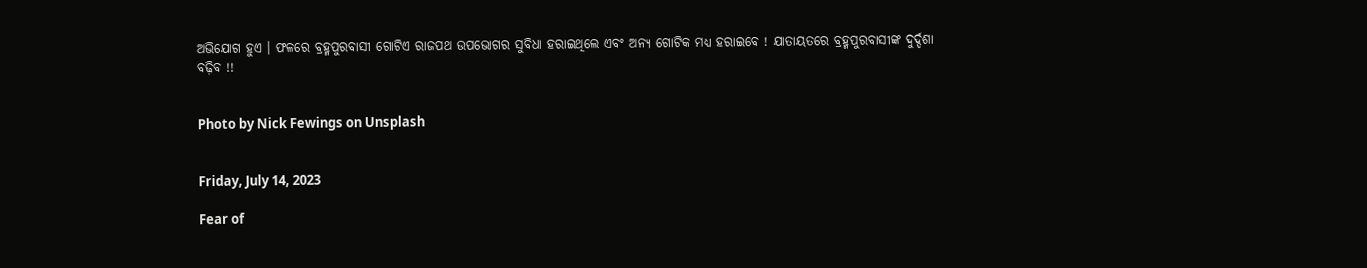ଅଭିଯୋଗ ହୁଏ । ଫଳରେ ବ୍ରହ୍ମପୁରବାସୀ ଗୋଟିଏ ରାଜପଥ ଉପଭୋଗର ସୁବିଧା ହରାଇଥିଲେ ଏବଂ ଅନ୍ୟ ଗୋଟିକ ମଧ୍ୟ ହରାଇବେ ! ଯାତାୟତରେ ବ୍ରହ୍ମପୁରବାସୀଙ୍କ ଦୁର୍ଦ୍ଦଶା ବଢ଼ିବ !!


Photo by Nick Fewings on Unsplash


Friday, July 14, 2023

Fear of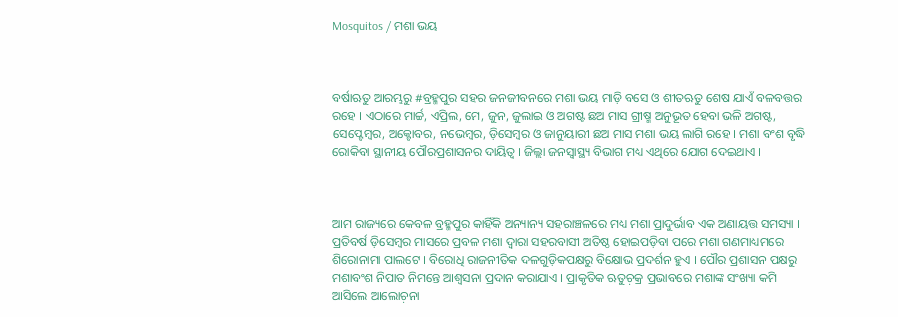Mosquitos / ମଶା ଭୟ



ବର୍ଷାଋତୁ ଆରମ୍ଭରୁ #ବ୍ରହ୍ମପୁର ସହର ଜନଜୀବନରେ ମଶା ଭୟ ମାଡ଼ି ବସେ ଓ ଶୀତଋତୁ ଶେଷ ଯାଏଁ ବଳବତ୍ତର ରହେ । ଏଠାରେ ମାର୍ଚ୍ଚ, ଏପ୍ରିଲ, ମେ, ଜୁନ, ଜୁଲାଇ ଓ ଅଗଷ୍ଟ ଛଅ ମାସ ଗ୍ରୀଷ୍ମ ଅନୁଭୂତ ହେବା ଭଳି ଅଗଷ୍ଟ, ସେପ୍ଟେମ୍ୱର, ଅକ୍ଟୋବର, ନଭେମ୍ୱର, ଡ଼ିସେମ୍ୱର ଓ ଜାନୁୟାରୀ ଛଅ ମାସ ମଶା ଭୟ ଲାଗି ରହେ । ମଶା ବଂଶ ବୃଦ୍ଧି ରୋକିବା ସ୍ଥାନୀୟ ପୌରପ୍ରଶାସନର ଦାୟିତ୍ୱ । ଜିଲ୍ଲା ଜନସ୍ୱାସ୍ଥ୍ୟ ବିଭାଗ ମଧ୍ୟ ଏଥିରେ ଯୋଗ ଦେଇଥାଏ ।



ଆମ ରାଜ୍ୟରେ କେବଳ ବ୍ରହ୍ମପୁର କାହିଁକି ଅନ୍ୟାନ୍ୟ ସହରାଞ୍ଚଳରେ ମଧ୍ୟ ମଶା ପ୍ରାଦୁର୍ଭାବ ଏକ ଅଣାୟତ୍ତ ସମସ୍ୟା । ପ୍ରତିବର୍ଷ ଡ଼ିସେମ୍ୱର ମାସରେ ପ୍ରବଳ ମଶା ଦ୍ୱାରା ସହରବାସୀ ଅତିଷ୍ଠ ହୋଇପଡ଼ିବା ପରେ ମଶା ଗଣମାଧ୍ୟମରେ ଶିରୋନାମା ପାଲଟେ । ବିରୋଧି ରାଜନୀତିକ ଦଳଗୁଡ଼ିକପକ୍ଷରୁ ବିକ୍ଷୋଭ ପ୍ରଦର୍ଶନ ହୁଏ । ପୌର ପ୍ରଶାସନ ପକ୍ଷରୁ ମଶାବଂଶ ନିପାତ ନିମନ୍ତେ ଆଶ୍ୱସନା ପ୍ରଦାନ କରାଯାଏ । ପ୍ରାକୃତିକ ଋତୁଚ଼କ୍ର ପ୍ରଭାବରେ ମଶାଙ୍କ ସଂଖ୍ୟା କମି ଆସିଲେ ଆଲୋଚ଼ନା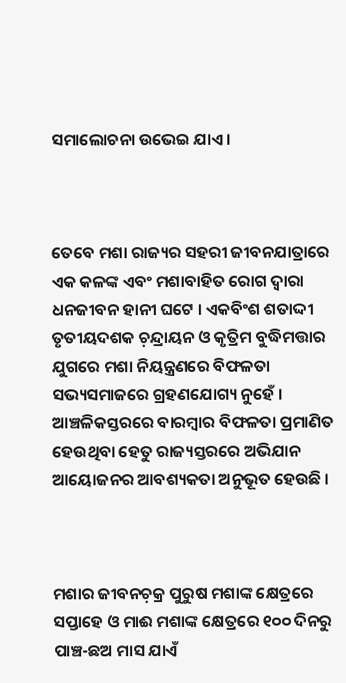ସମାଲୋଚନା ଉଭେଇ ଯାଏ ।



ତେବେ ମଶା ରାଜ୍ୟର ସହରୀ ଜୀବନଯାତ୍ରାରେ ଏକ କଳଙ୍କ ଏବଂ ମଶାବାହିତ ରୋଗ ଦ୍ୱାରା ଧନଜୀବନ ହାନୀ ଘଟେ । ଏକବିଂଶ ଶତାଦ୍ଦୀ ତୃତୀୟଦଶକ ଚ଼ନ୍ଦ୍ରାୟନ ଓ କୃତ୍ରିମ ବୁଦ୍ଧିମତ୍ତାର ଯୁଗରେ ମଶା ନିୟନ୍ତ୍ରଣରେ ବିଫଳତା ସଭ୍ୟସମାଜରେ ଗ୍ରହଣଯୋଗ୍ୟ ନୁହେଁ । ଆଞ୍ଚଳିକସ୍ତରରେ ବାରମ୍ୱାର ବିଫଳତା ପ୍ରମାଣିତ ହେଉଥିବା ହେତୁ ରାଜ୍ୟସ୍ତରରେ ଅଭିଯାନ ଆୟୋଜନର ଆବଶ୍ୟକତା ଅନୁଭୂତ ହେଉଛି ।



ମଶାର ଜୀବନଚ଼କ୍ର ପୁରୁଷ ମଶାଙ୍କ କ୍ଷେତ୍ରରେ ସପ୍ତାହେ ଓ ମାଈ ମଶାଙ୍କ କ୍ଷେତ୍ରରେ ୧୦୦ ଦିନରୁ ପାଞ୍ଚ-ଛଅ ମାସ ଯାଏଁ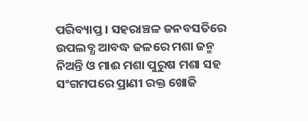ପରିବ୍ୟାପ୍ତ । ସହରାଞ୍ଚଳ ଜନବସତିରେ ଉପଲବ୍ଧ ଆବଦ୍ଧ ଜଳରେ ମଶା ଜନ୍ମ ନିଅନ୍ତି ଓ ମାଈ ମଶା ପୁରୁଷ ମଶା ସହ ସଂଗମପରେ ପ୍ରାଣୀ ରକ୍ତ ଖୋଜି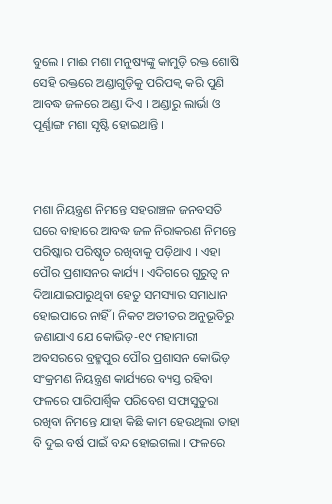ବୁଲେ । ମାଈ ମଶା ମନୁଷ୍ୟଙ୍କୁ କାମୁଡ଼ି ରକ୍ତ ଶୋଷି ସେହି ରକ୍ତରେ ଅଣ୍ଡାଗୁଡ଼ିକୁ ପରିପକ୍ୱ କରି ପୁଣି ଆବଦ୍ଧ ଜଳରେ ଅଣ୍ଡା ଦିଏ । ଅଣ୍ଡାରୁ ଲାର୍ଭା ଓ ପୂର୍ଣ୍ଣାଙ୍ଗ ମଶା ସୃଷ୍ଟି ହୋଇଥାନ୍ତି ।



ମଶା ନିୟନ୍ତ୍ରଣ ନିମନ୍ତେ ସହରାଞ୍ଚଳ ଜନବସତି ଘରେ ବାହାରେ ଆବଦ୍ଧ ଜଳ ନିରାକରଣ ନିମନ୍ତେ ପରିଷ୍କାର ପରିଷ୍କୃତ ରଖିବାକୁ ପଡ଼ିଥାଏ । ଏହା ପୌର ପ୍ରଶାସନର କାର୍ଯ୍ୟ । ଏଦିଗରେ ଗୁରୁତ୍ୱ ନ ଦିଆଯାଇପାରୁଥିବା ହେତୁ ସମସ୍ୟାର ସମାଧାନ ହୋଇପାରେ ନାହିଁ । ନିକଟ ଅତୀତର ଅନୁଭୂତିରୁ ଜଣାଯାଏ ଯେ କୋଭିଡ଼-୧୯ ମହାମାରୀ ଅବସରରେ ବ୍ରହ୍ମପୁର ପୌର ପ୍ରଶାସନ କୋଭିଡ଼ ସଂକ୍ରମଣ ନିୟନ୍ତ୍ରଣ କାର୍ଯ୍ୟରେ ବ୍ୟସ୍ତ ରହିବା ଫଳରେ ପାରିପାର୍ଶ୍ୱିକ ପରିବେଶ ସଫାସୁତୁରା ରଖିବା ନିମନ୍ତେ ଯାହା କିଛି କାମ ହେଉଥିଲା ତାହା ବି ଦୁଇ ବର୍ଷ ପାଇଁ ବନ୍ଦ ହୋଇଗଲା । ଫଳରେ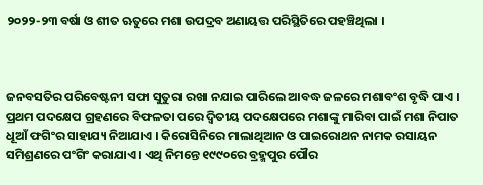୨୦୨୨-୨୩ ବର୍ଷା ଓ ଶୀତ ଋତୁରେ ମଶା ଉପଦ୍ରବ ଅଣାୟତ୍ତ ପରିସ୍ଥିତିରେ ପହଞ୍ଚିଥିଲା ।



ଜନବସତିର ପରିବେଷ୍ଟନୀ ସଫା ସୁତୁରା ରଖା ନଯାଇ ପାରିଲେ ଆବଦ୍ଧ ଜଳରେ ମଶାବଂଶ ବୃଦ୍ଧି ପାଏ । ପ୍ରଥମ ପଦକ୍ଷେପ ଗ୍ରହଣରେ ବିଫଳତା ପରେ ଦ୍ୱିତୀୟ ପଦକ୍ଷେପରେ ମଶାଙ୍କୁ ମାରିବା ପାଇଁ ମଶା ନିପାତ ଧୂଆଁ ଫଗିଂର ସାହାଯ୍ୟ ନିଆଯାଏ । କିରୋସିନିରେ ମାଲାଥିଆନ ଓ ପାଇରୋଥନ ନାମକ ରସାୟନ ସମିଶ୍ରଣରେ ପଂଗିଂ କରାଯାଏ । ଏଥି ନିମନ୍ତେ ୧୯୯୦ରେ ବ୍ରହ୍ମପୁର ପୌର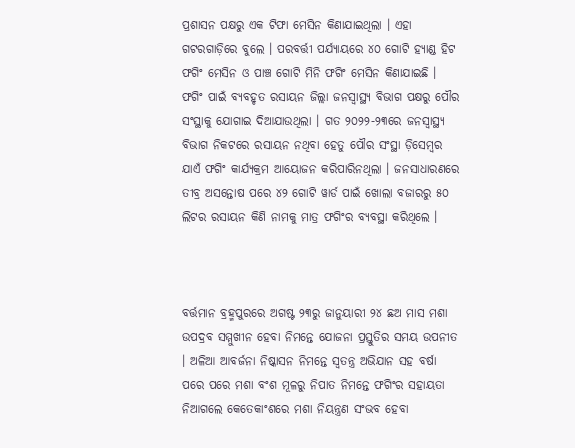ପ୍ରଶାସନ ପକ୍ଷରୁ ଏକ ଟିଫା ମେସିନ କିଣାଯାଇଥିଲା । ଏହା ଗଟରଗାଡ଼ିରେ ବୁଲେ । ପରବର୍ତ୍ତୀ ପର୍ଯ୍ୟାୟରେ ୪୦ ଗୋଟି ହ୍ୟାଣ୍ଡ ହିଟ ଫଗିଂ ମେସିନ ଓ ପାଞ୍ଚ ଗୋଟି ମିନି ଫଗିଂ ମେସିନ କିଣାଯାଇଛି । ଫଗିଂ ପାଇଁ ବ୍ୟବହୃତ ରସାୟନ ଜିଲ୍ଲା ଜନସ୍ୱାସ୍ଥ୍ୟ ବିଭାଗ ପକ୍ଷରୁ ପୌର ସଂସ୍ଥାକୁ ଯୋଗାଇ ଦିଆଯାଉଥିଲା । ଗତ ୨୦୨୨-୨୩ରେ ଜନସ୍ୱାସ୍ଥ୍ୟ ବିଭାଗ ନିକଟରେ ରସାୟନ ନଥିବା ହେତୁ ପୌର ସଂସ୍ଥା ଡ଼ିସେମ୍ୱର ଯାଏଁ ଫଗିଂ କାର୍ଯ୍ୟକ୍ରମ ଆୟୋଜନ କରିପାରିନଥିଲା । ଜନସାଧାରଣରେ ତୀବ୍ର ଅସନ୍ତୋଷ ପରେ ୪୨ ଗୋଟି ୱାର୍ଡ ପାଇଁ ଖୋଲା ବଜାରରୁ ୫୦ ଲିଟର ରସାୟନ କିଣି ନାମକୁ ମାତ୍ର ଫଗିଂର ବ୍ୟବସ୍ଥା କରିଥିଲେ ।



ବର୍ତ୍ତମାନ ବ୍ରହ୍ମପୁରରେ ଅଗଷ୍ଟ ୨୩ରୁ ଜାନୁୟାରୀ ୨୪ ଛଅ ମାସ ମଶା ଉପଦ୍ରବ ସମ୍ମୁଖୀନ ହେବା ନିମନ୍ତେ ଯୋଜନା ପ୍ରସ୍ତୁତିର ସମୟ ଉପନୀତ । ଅଳିଆ ଆବର୍ଜନା ନିଷ୍କାସନ ନିମନ୍ତେ ସ୍ୱତନ୍ତ୍ର ଅଭିଯାନ ସହ ବର୍ଷା ପରେ ପରେ ମଶା ବଂଶ ମୂଳରୁ ନିପାତ ନିମନ୍ତେ ଫଗିଂର ସହାୟତା ନିଆଗଲେ କେତେକାଂଶରେ ମଶା ନିୟନ୍ତ୍ରଣ ସଂଭବ ହେବା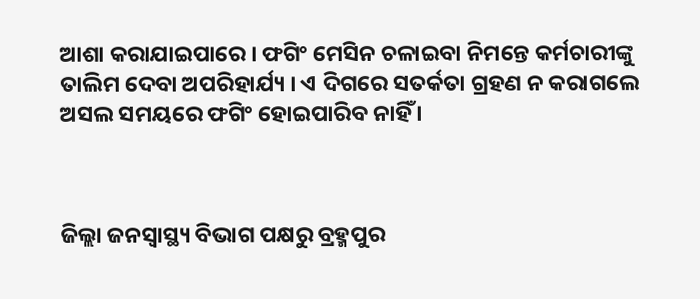ଆଶା କରାଯାଇପାରେ । ଫଗିଂ ମେସିନ ଚଳାଇବା ନିମନ୍ତେ କର୍ମଚାରୀଙ୍କୁ ତାଲିମ ଦେବା ଅପରିହାର୍ଯ୍ୟ । ଏ ଦିଗରେ ସତର୍କତା ଗ୍ରହଣ ନ କରାଗଲେ ଅସଲ ସମୟରେ ଫଗିଂ ହୋଇପାରିବ ନାହିଁ ।



ଜିଲ୍ଲା ଜନସ୍ୱାସ୍ଥ୍ୟ ବିଭାଗ ପକ୍ଷରୁ ବ୍ରହ୍ମପୁର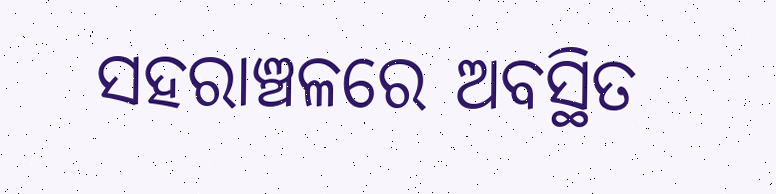ସହରାଞ୍ଚଳରେ ଅବସ୍ଥିତ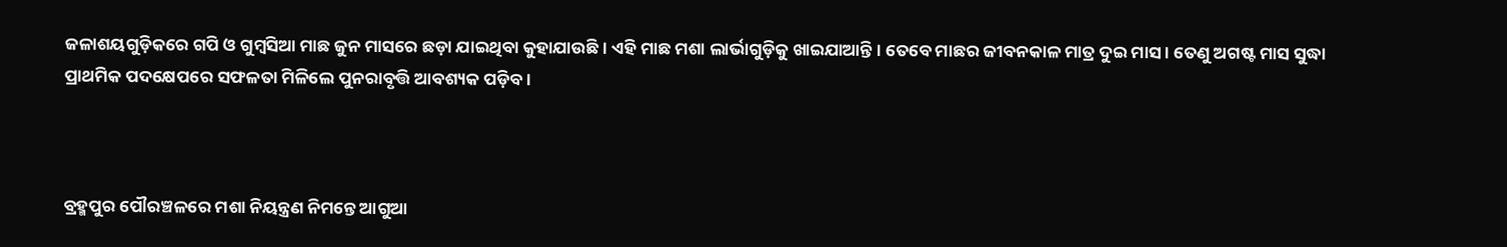ଜଳାଶୟଗୁଡ଼ିକରେ ଗପି ଓ ଗୁମ୍ୱସିଆ ମାଛ ଜୁନ ମାସରେ ଛଡ଼ା ଯାଇଥିବା କୁହାଯାଉଛି । ଏହି ମାଛ ମଶା ଲାର୍ଭାଗୁଡ଼ିକୁ ଖାଇଯାଆନ୍ତି । ତେବେ ମାଛର ଜୀବନକାଳ ମାତ୍ର ଦୁଇ ମାସ । ତେଣୁ ଅଗଷ୍ଟ ମାସ ସୁଦ୍ଧା ପ୍ରାଥମିକ ପଦକ୍ଷେପରେ ସଫଳତା ମିଳିଲେ ପୁନରାବୃତ୍ତି ଆବଶ୍ୟକ ପଡ଼ିବ ।



ବ୍ରହ୍ମପୁର ପୌରଞ୍ଚଳରେ ମଶା ନିୟନ୍ତ୍ରଣ ନିମନ୍ତେ ଆଗୁଆ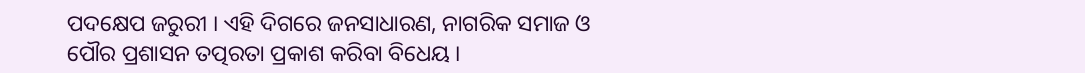ପଦକ୍ଷେପ ଜରୁରୀ । ଏହି ଦିଗରେ ଜନସାଧାରଣ, ନାଗରିକ ସମାଜ ଓ ପୌର ପ୍ରଶାସନ ତତ୍ପରତା ପ୍ରକାଶ କରିବା ବିଧେୟ ।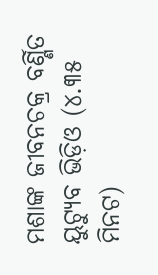ମଶାଙ୍କ ଜୀବନଚକ୍ର ବର୍ଣ୍ଣିତ ୟୁଟ୍ୟୁବ ଭିଡ଼ିଓ (୪.୩୫ ମିନଟ)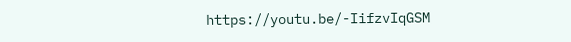https://youtu.be/-IifzvIqGSM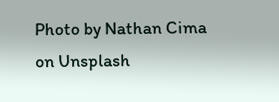Photo by Nathan Cima on Unsplash